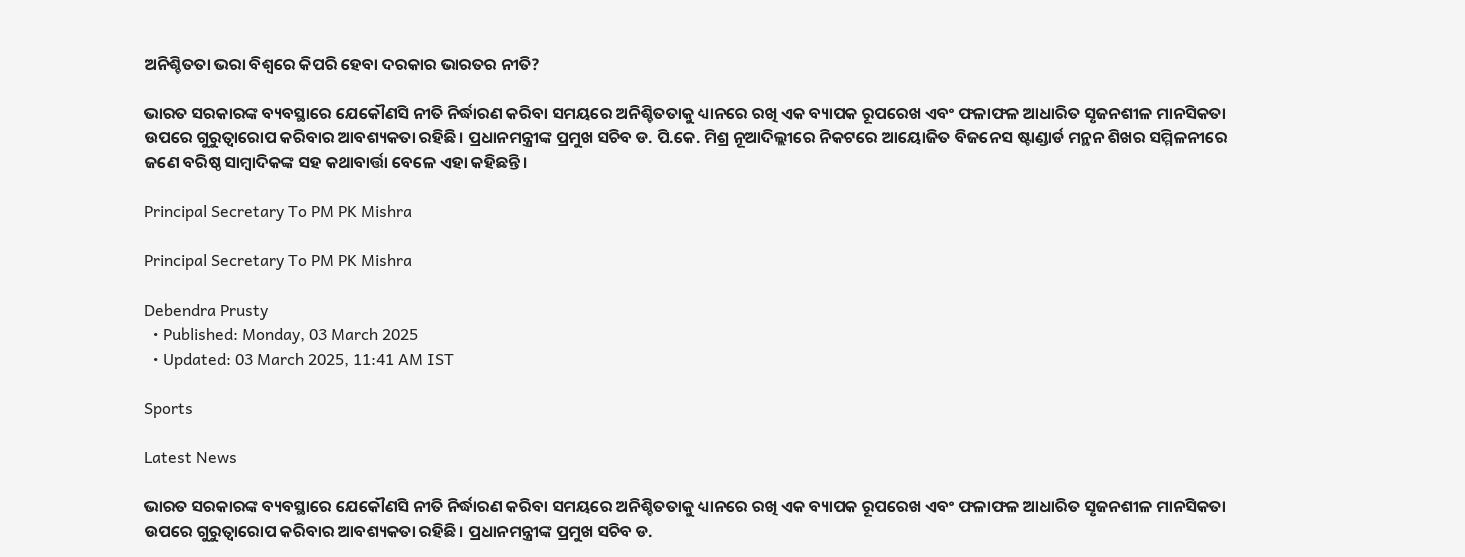ଅନିଶ୍ଚିତତା ଭରା ବିଶ୍ୱରେ କିପରି ହେବା ଦରକାର ଭାରତର ନୀତି?

ଭାରତ ସରକାରଙ୍କ ବ୍ୟବସ୍ଥାରେ ଯେକୌଣସି ନୀତି ନିର୍ଦ୍ଧାରଣ କରିବା ସମୟରେ ଅନିଶ୍ଚିତତାକୁ ଧ୍ୟାନରେ ରଖି ଏକ ବ୍ୟାପକ ରୂପରେଖ ଏବଂ ଫଳାଫଳ ଆଧାରିତ ସୃଜନଶୀଳ ମାନସିକତା ଉପରେ ଗୁରୁତ୍ୱାରୋପ କରିବାର ଆବଶ୍ୟକତା ରହିଛି। ପ୍ରଧାନମନ୍ତ୍ରୀଙ୍କ ପ୍ରମୁଖ ସଚିବ ଡ. ପି.କେ. ମିଶ୍ର ନୂଆଦିଲ୍ଲୀରେ ନିକଟରେ ଆୟୋଜିତ ବିଜନେସ ଷ୍ଟାଣ୍ଡାର୍ଡ ମନ୍ଥନ ଶିଖର ସମ୍ମିଳନୀରେ ଜଣେ ବରିଷ୍ଠ ସାମ୍ବାଦିକଙ୍କ ସହ କଥାବାର୍ତ୍ତା ବେଳେ ଏହା କହିଛନ୍ତି।

Principal Secretary To PM PK Mishra

Principal Secretary To PM PK Mishra

Debendra Prusty
  • Published: Monday, 03 March 2025
  • Updated: 03 March 2025, 11:41 AM IST

Sports

Latest News

ଭାରତ ସରକାରଙ୍କ ବ୍ୟବସ୍ଥାରେ ଯେକୌଣସି ନୀତି ନିର୍ଦ୍ଧାରଣ କରିବା ସମୟରେ ଅନିଶ୍ଚିତତାକୁ ଧ୍ୟାନରେ ରଖି ଏକ ବ୍ୟାପକ ରୂପରେଖ ଏବଂ ଫଳାଫଳ ଆଧାରିତ ସୃଜନଶୀଳ ମାନସିକତା ଉପରେ ଗୁରୁତ୍ୱାରୋପ କରିବାର ଆବଶ୍ୟକତା ରହିଛି। ପ୍ରଧାନମନ୍ତ୍ରୀଙ୍କ ପ୍ରମୁଖ ସଚିବ ଡ.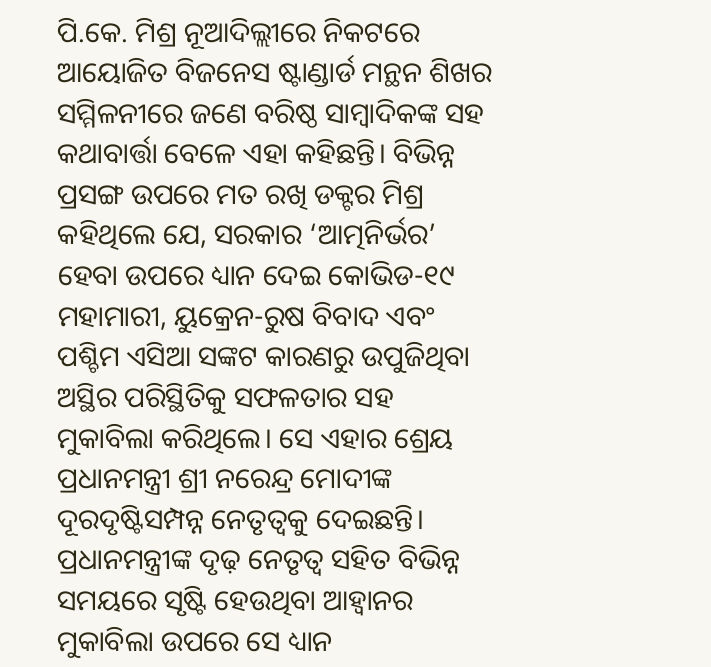ପି.କେ. ମିଶ୍ର ନୂଆଦିଲ୍ଲୀରେ ନିକଟରେ ଆୟୋଜିତ ବିଜନେସ ଷ୍ଟାଣ୍ଡାର୍ଡ ମନ୍ଥନ ଶିଖର ସମ୍ମିଳନୀରେ ଜଣେ ବରିଷ୍ଠ ସାମ୍ବାଦିକଙ୍କ ସହ କଥାବାର୍ତ୍ତା ବେଳେ ଏହା କହିଛନ୍ତି। ବିଭିନ୍ନ ପ୍ରସଙ୍ଗ ଉପରେ ମତ ରଖି ଡକ୍ଟର ମିଶ୍ର କହିଥିଲେ ଯେ, ସରକାର ‘ଆତ୍ମନିର୍ଭର’ ହେବା ଉପରେ ଧ୍ୟାନ ଦେଇ କୋଭିଡ-୧୯ ମହାମାରୀ, ୟୁକ୍ରେନ-ରୁଷ ବିବାଦ ଏବଂ ପଶ୍ଚିମ ଏସିଆ ସଙ୍କଟ କାରଣରୁ ଉପୁଜିଥିବା ଅସ୍ଥିର ପରିସ୍ଥିତିକୁ ସଫଳତାର ସହ ମୁକାବିଲା କରିଥିଲେ। ସେ ଏହାର ଶ୍ରେୟ ପ୍ରଧାନମନ୍ତ୍ରୀ ଶ୍ରୀ ନରେନ୍ଦ୍ର ମୋଦୀଙ୍କ ଦୂରଦୃଷ୍ଟିସମ୍ପନ୍ନ ନେତୃତ୍ୱକୁ ଦେଇଛନ୍ତି। ପ୍ରଧାନମନ୍ତ୍ରୀଙ୍କ ଦୃଢ଼ ନେତୃତ୍ୱ ସହିତ ବିଭିନ୍ନ ସମୟରେ ସୃଷ୍ଟି ହେଉଥିବା ଆହ୍ୱାନର ମୁକାବିଲା ଉପରେ ସେ ଧ୍ୟାନ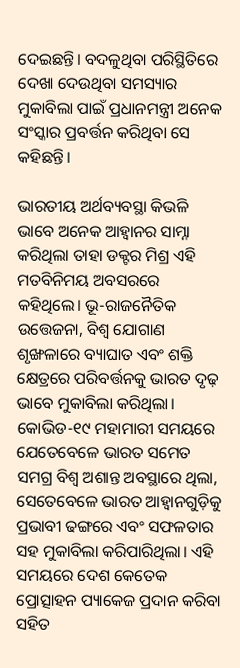ଦେଇଛନ୍ତି। ବଦଳୁଥିବା ପରିସ୍ଥିତିରେ ଦେଖା ଦେଉଥିବା ସମସ୍ୟାର ମୁକାବିଲା ପାଇଁ ପ୍ରଧାନମନ୍ତ୍ରୀ ଅନେକ ସଂସ୍କାର ପ୍ରବର୍ତ୍ତନ କରିଥିବା ସେ କହିଛନ୍ତି।

ଭାରତୀୟ ଅର୍ଥବ୍ୟବସ୍ଥା କିଭଳି ଭାବେ ଅନେକ ଆହ୍ୱାନର ସାମ୍ନା କରିଥିଲା ତାହା ଡକ୍ଟର ମିଶ୍ର ଏହି ମତବିନିମୟ ଅବସରରେ କହିଥିଲେ। ଭୂ-ରାଜନୈତିକ ଉତ୍ତେଜନା, ବିଶ୍ୱ ଯୋଗାଣ ଶୃଙ୍ଖଳାରେ ବ୍ୟାଘାତ ଏବଂ ଶକ୍ତି କ୍ଷେତ୍ରରେ ପରିବର୍ତ୍ତନକୁ ଭାରତ ଦୃଢ଼ ଭାବେ ମୁକାବିଲା କରିଥିଲା। କୋଭିଡ-୧୯ ମହାମାରୀ ସମୟରେ ଯେତେବେଳେ ଭାରତ ସମେତ ସମଗ୍ର ବିଶ୍ୱ ଅଶାନ୍ତ ଅବସ୍ଥାରେ ଥିଲା, ସେତେବେଳେ ଭାରତ ଆହ୍ୱାନଗୁଡ଼ିକୁ ପ୍ରଭାବୀ ଢଙ୍ଗରେ ଏବଂ ସଫଳତାର ସହ ମୁକାବିଲା କରିପାରିଥିଲା। ଏହି ସମୟରେ ଦେଶ କେତେକ ପ୍ରୋତ୍ସାହନ ପ୍ୟାକେଜ ପ୍ରଦାନ କରିବା ସହିତ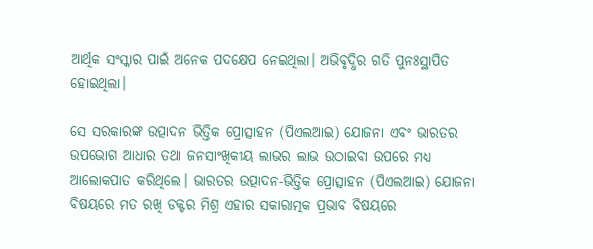ଆର୍ଥିକ ସଂସ୍କାର ପାଇଁ ଅନେକ ପଦକ୍ଷେପ ନେଇଥିଲା। ଅଭିବୃଦ୍ଧିର ଗତି ପୁନଃସ୍ଥାପିତ ହୋଇଥିଲା।

ସେ ସରକାରଙ୍କ ଉତ୍ପାଦନ ଭିତ୍ତିକ ପ୍ରୋତ୍ସାହନ (ପିଏଲଆଇ) ଯୋଜନା ଏବଂ ଭାରତର ଉପଭୋଗ ଆଧାର ତଥା ଜନସାଂଖିକୀୟ ଲାଭର ଲାଭ ଉଠାଇବା ଉପରେ ମଧ୍ୟ ଆଲୋକପାତ କରିଥିଲେ। ଭାରତର ଉତ୍ପାଦନ-ଭିତ୍ତିକ ପ୍ରୋତ୍ସାହନ (ପିଏଲଆଇ) ଯୋଜନା ବିଷୟରେ ମତ ରଖି ଡକ୍ଟର ମିଶ୍ର ଏହାର ସକାରାତ୍ମକ ପ୍ରଭାବ ବିଷୟରେ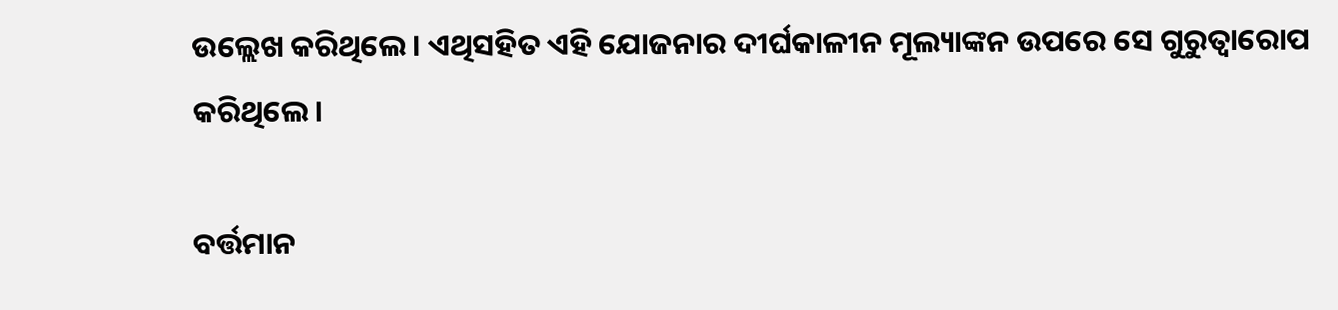ଉଲ୍ଲେଖ କରିଥିଲେ। ଏଥିସହିତ ଏହି ଯୋଜନାର ଦୀର୍ଘକାଳୀନ ମୂଲ୍ୟାଙ୍କନ ଉପରେ ସେ ଗୁରୁତ୍ୱାରୋପ କରିଥିଲେ।

ବର୍ତ୍ତମାନ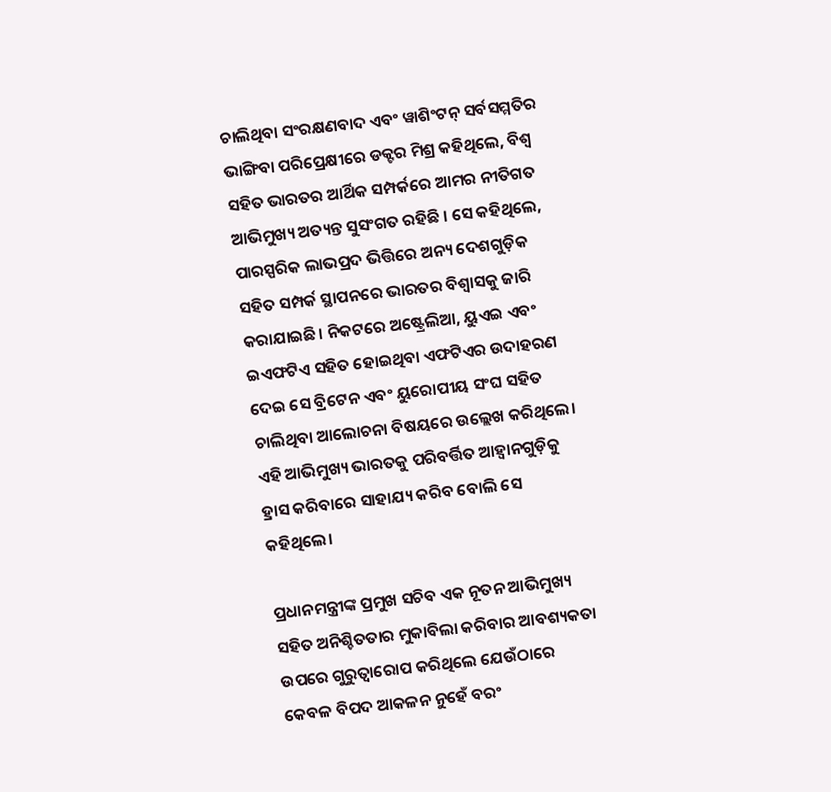ଚାଲିଥିବା ସଂରକ୍ଷଣବାଦ ଏବଂ ୱାଶିଂଟନ୍ ସର୍ବସମ୍ମତିର ଭାଙ୍ଗିବା ପରିପ୍ରେକ୍ଷୀରେ ଡକ୍ଟର ମିଶ୍ର କହିଥିଲେ, ବିଶ୍ୱ ସହିତ ଭାରତର ଆର୍ଥିକ ସମ୍ପର୍କରେ ଆମର ନୀତିଗତ ଆଭିମୁଖ୍ୟ ଅତ୍ୟନ୍ତ ସୁସଂଗତ ରହିଛି । ସେ କହିଥିଲେ, ପାରସ୍ପରିକ ଲାଭପ୍ରଦ ଭିତ୍ତିରେ ଅନ୍ୟ ଦେଶଗୁଡ଼ିକ ସହିତ ସମ୍ପର୍କ ସ୍ଥାପନରେ ଭାରତର ବିଶ୍ୱାସକୁ ଜାରି କରାଯାଇଛି। ନିକଟରେ ଅଷ୍ଟ୍ରେଲିଆ, ୟୁଏଇ ଏବଂ ଇଏଫଟିଏ ସହିତ ହୋଇଥିବା ଏଫଟିଏର ଉଦାହରଣ ଦେଇ ସେ ବ୍ରିଟେନ ଏବଂ ୟୁରୋପୀୟ ସଂଘ ସହିତ ଚାଲିଥିବା ଆଲୋଚନା ବିଷୟରେ ଉଲ୍ଲେଖ କରିଥିଲେ। ଏହି ଆଭିମୁଖ୍ୟ ଭାରତକୁ ପରିବର୍ତ୍ତିତ ଆହ୍ୱାନଗୁଡ଼ିକୁ ହ୍ରାସ କରିବାରେ ସାହାଯ୍ୟ କରିବ ବୋଲି ସେ କହିଥିଲେ।

ପ୍ରଧାନମନ୍ତ୍ରୀଙ୍କ ପ୍ରମୁଖ ସଚିବ ଏକ ନୂତନ ଆଭିମୁଖ୍ୟ ସହିତ ଅନିଶ୍ଚିତତାର ମୁକାବିଲା କରିବାର ଆବଶ୍ୟକତା ଉପରେ ଗୁରୁତ୍ୱାରୋପ କରିଥିଲେ ଯେଉଁଠାରେ କେବଳ ବିପଦ ଆକଳନ ନୁହେଁ ବରଂ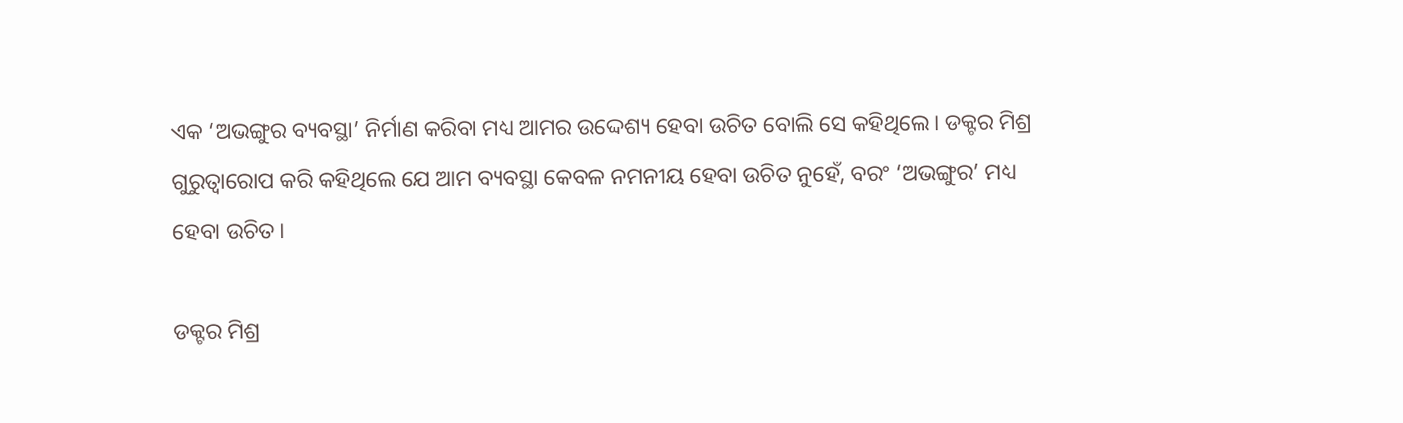ଏକ ‘ଅଭଙ୍ଗୁର ବ୍ୟବସ୍ଥା’ ନିର୍ମାଣ କରିବା ମଧ୍ୟ ଆମର ଉଦ୍ଦେଶ୍ୟ ହେବା ଉଚିତ ବୋଲି ସେ କହିଥିଲେ। ଡକ୍ଟର ମିଶ୍ର ଗୁରୁତ୍ୱାରୋପ କରି କହିଥିଲେ ଯେ ଆମ ବ୍ୟବସ୍ଥା କେବଳ ନମନୀୟ ହେବା ଉଚିତ ନୁହେଁ, ବରଂ ‘ଅଭଙ୍ଗୁର’ ମଧ୍ୟ ହେବା ଉଚିତ।

ଡକ୍ଟର ମିଶ୍ର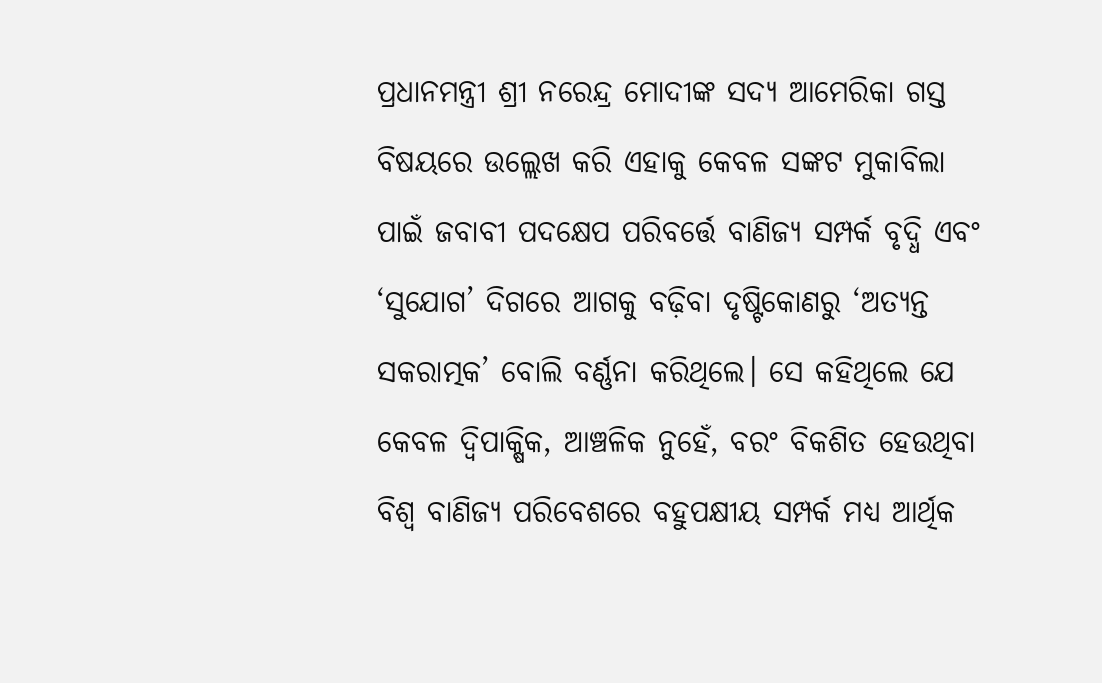ପ୍ରଧାନମନ୍ତ୍ରୀ ଶ୍ରୀ ନରେନ୍ଦ୍ର ମୋଦୀଙ୍କ ସଦ୍ୟ ଆମେରିକା ଗସ୍ତ ବିଷୟରେ ଉଲ୍ଲେଖ କରି ଏହାକୁ କେବଳ ସଙ୍କଟ ମୁକାବିଲା ପାଇଁ ଜବାବୀ ପଦକ୍ଷେପ ପରିବର୍ତ୍ତେ ବାଣିଜ୍ୟ ସମ୍ପର୍କ ବୃଦ୍ଧି ଏବଂ ‘ସୁଯୋଗ’ ଦିଗରେ ଆଗକୁ ବଢ଼ିବା ଦୃଷ୍ଟିକୋଣରୁ ‘ଅତ୍ୟନ୍ତ ସକରାତ୍ମକ’ ବୋଲି ବର୍ଣ୍ଣନା କରିଥିଲେ। ସେ କହିଥିଲେ ଯେ କେବଳ ଦ୍ୱିପାକ୍ଷିକ, ଆଞ୍ଚଳିକ ନୁହେଁ, ବରଂ ବିକଶିତ ହେଉଥିବା ବିଶ୍ୱ ବାଣିଜ୍ୟ ପରିବେଶରେ ବହୁପକ୍ଷୀୟ ସମ୍ପର୍କ ମଧ୍ୟ ଆର୍ଥିକ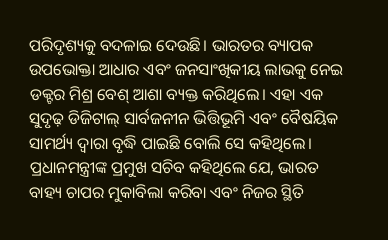ପରିଦୃଶ୍ୟକୁ ବଦଳାଇ ଦେଉଛି। ଭାରତର ବ୍ୟାପକ ଉପଭୋକ୍ତା ଆଧାର ଏବଂ ଜନସାଂଖିକୀୟ ଲାଭକୁ ନେଇ ଡକ୍ଟର ମିଶ୍ର ବେଶ୍‌ ଆଶା ବ୍ୟକ୍ତ କରିଥିଲେ। ଏହା ଏକ ସୁଦୃଢ଼ ଡିଜିଟାଲ୍ ସାର୍ବଜନୀନ ଭିତ୍ତିଭୂମି ଏବଂ ବୈଷୟିକ ସାମର୍ଥ୍ୟ ଦ୍ୱାରା ବୃଦ୍ଧି ପାଇଛି ବୋଲି ସେ କହିଥିଲେ। ପ୍ରଧାନମନ୍ତ୍ରୀଙ୍କ ପ୍ରମୁଖ ସଚିବ କହିଥିଲେ ଯେ, ଭାରତ ବାହ୍ୟ ଚାପର ମୁକାବିଲା କରିବା ଏବଂ ନିଜର ସ୍ଥିତି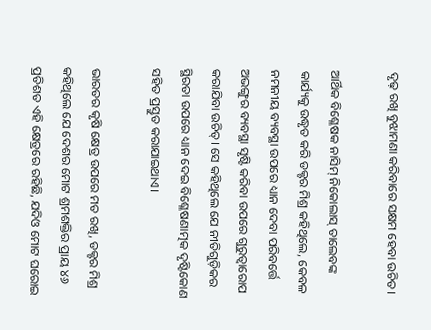ଦୃଢ଼ ରଖି ବୁଝାମଣା କରିବାରେ ସକ୍ଷମ ହେବା ଉଚିତ।

ଆର୍ଥିକ ବିଶ୍ଳେଷକ ନାସିମ୍ ନିକୋଲାସ୍ ତାଲେବଙ୍କ କାର୍ଯ୍ୟକୁ ଉଦ୍ଧୃତ କରି ଡକ୍ଟର ମିଶ୍ର କହିଥିଲେ, କେବଳ ନମନୀୟ ବ୍ୟବସ୍ଥା ଉପରେ ଧ୍ୟାନ ଦେବା ପରିବର୍ତ୍ତେ ଅଭଙ୍ଗୁର ବ୍ୟବସ୍ଥା ସୃଷ୍ଟି କରିବା ଉପରେ ଗୁରୁତ୍ୱାରୋପ କରାଯିବା ଉଚିତ୍‌। ସେ କହିଥିଲେ ଯେ ନୀତିଗୁଡ଼ିକର ସ୍ଥିରତା ଉପରେ ଧ୍ୟାନ ଦେଇ ବିଶ୍ଳେଷଣାତ୍ମକ ଦୃଷ୍ଟିକୋଣ ସହିତ ପ୍ରସ୍ତୁତ କରାଯାଇଥାଏ।

ଭାରତର କୃଷି କ୍ଷେତ୍ର ଉପରେ ମତ ରଖି, ଡକ୍ଟର ମିଶ୍ର କହିଥିଲେ ଯେ ଦେଶର ମୋଟ ଶ୍ରମଶକ୍ତିର ପ୍ରାୟ ୪୬ ପ୍ରତିଶତ ଏହି କ୍ଷେତ୍ରରେ ରହିଛି, ଯଦିଓ ମୋଟ ଘରୋଇ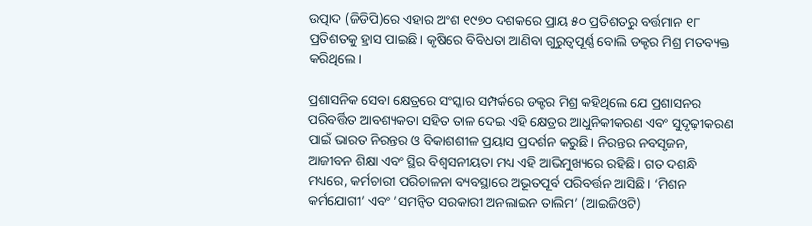ଉତ୍ପାଦ (ଜିଡିପି)ରେ ଏହାର ଅଂଶ ୧୯୭୦ ଦଶକରେ ପ୍ରାୟ ୫୦ ପ୍ରତିଶତରୁ ବର୍ତ୍ତମାନ ୧୮ ପ୍ରତିଶତକୁ ହ୍ରାସ ପାଇଛି। କୃଷିରେ ବିବିଧତା ଆଣିବା ଗୁରୁତ୍ୱପୂର୍ଣ୍ଣ ବୋଲି ଡକ୍ଟର ମିଶ୍ର ମତବ୍ୟକ୍ତ କରିଥିଲେ।

ପ୍ରଶାସନିକ ସେବା କ୍ଷେତ୍ରରେ ସଂସ୍କାର ସମ୍ପର୍କରେ ଡକ୍ଟର ମିଶ୍ର କହିଥିଲେ ଯେ ପ୍ରଶାସନର ପରିବର୍ତ୍ତିତ ଆବଶ୍ୟକତା ସହିତ ତାଳ ଦେଇ ଏହି କ୍ଷେତ୍ରର ଆଧୁନିକୀକରଣ ଏବଂ ସୁଦୃଢ଼ୀକରଣ ପାଇଁ ଭାରତ ନିରନ୍ତର ଓ ବିକାଶଶୀଳ ପ୍ରୟାସ ପ୍ରଦର୍ଶନ କରୁଛି। ନିରନ୍ତର ନବସୃଜନ, ଆଜୀବନ ଶିକ୍ଷା ଏବଂ ସ୍ଥିର ବିଶ୍ୱସନୀୟତା ମଧ୍ୟ ଏହି ଆଭିମୁଖ୍ୟରେ ରହିଛି। ଗତ ଦଶନ୍ଧି ମଧ୍ୟରେ, କର୍ମଚାରୀ ପରିଚାଳନା ବ୍ୟବସ୍ଥାରେ ଅଭୂତପୂର୍ବ ପରିବର୍ତ୍ତନ ଆସିଛି। ‘ମିଶନ କର୍ମଯୋଗୀ’ ଏବଂ ’ସମନ୍ୱିତ ସରକାରୀ ଅନଲାଇନ ତାଲିମ’ (ଆଇଜିଓଟି)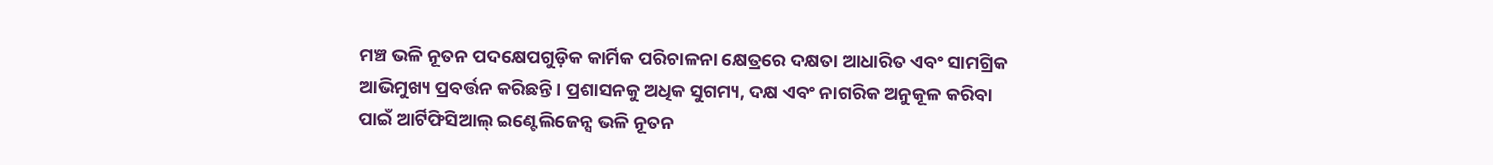ମଞ୍ଚ ଭଳି ନୂତନ ପଦକ୍ଷେପଗୁଡ଼ିକ କାର୍ମିକ ପରିଚାଳନା କ୍ଷେତ୍ରରେ ଦକ୍ଷତା ଆଧାରିତ ଏବଂ ସାମଗ୍ରିକ ଆଭିମୁଖ୍ୟ ପ୍ରବର୍ତ୍ତନ କରିଛନ୍ତି। ପ୍ରଶାସନକୁ ଅଧିକ ସୁଗମ୍ୟ, ଦକ୍ଷ ଏବଂ ନାଗରିକ ଅନୁକୂଳ କରିବା ପାଇଁ ଆର୍ଟିଫିସିଆଲ୍ ଇଣ୍ଟେଲିଜେନ୍ସ ଭଳି ନୂତନ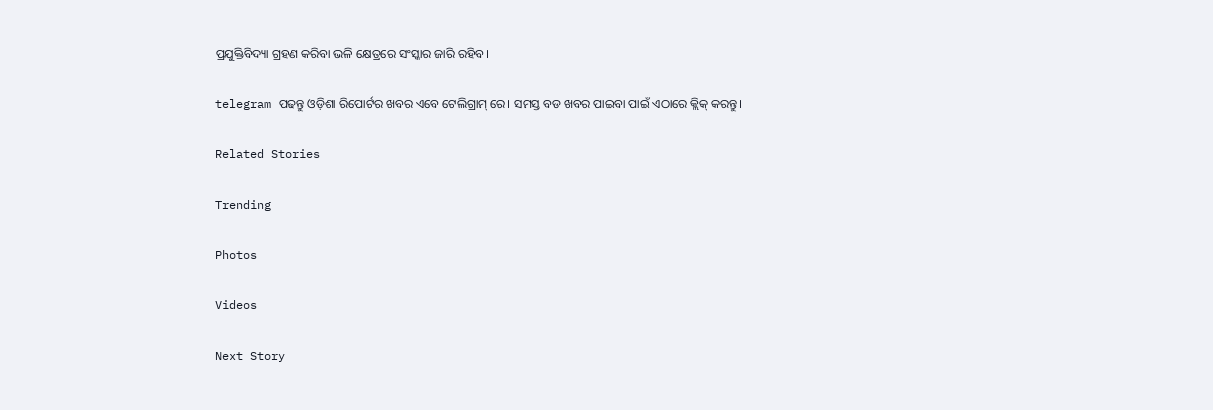ପ୍ରଯୁକ୍ତିବିଦ୍ୟା ଗ୍ରହଣ କରିବା ଭଳି କ୍ଷେତ୍ରରେ ସଂସ୍କାର ଜାରି ରହିବ।

telegram ପଢନ୍ତୁ ଓଡ଼ିଶା ରିପୋର୍ଟର ଖବର ଏବେ ଟେଲିଗ୍ରାମ୍ ରେ। ସମସ୍ତ ବଡ ଖବର ପାଇବା ପାଇଁ ଏଠାରେ କ୍ଲିକ୍ କରନ୍ତୁ।

Related Stories

Trending

Photos

Videos

Next Story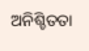ଅନିଶ୍ଚିତତା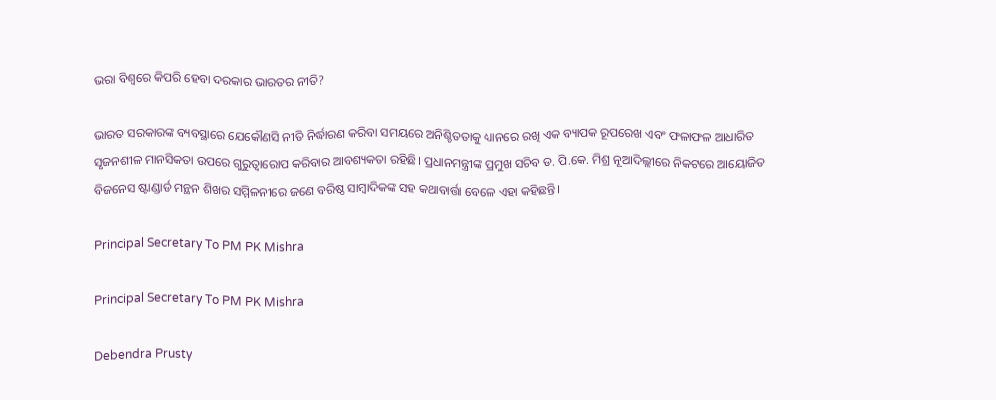ଭରା ବିଶ୍ୱରେ କିପରି ହେବା ଦରକାର ଭାରତର ନୀତି?

ଭାରତ ସରକାରଙ୍କ ବ୍ୟବସ୍ଥାରେ ଯେକୌଣସି ନୀତି ନିର୍ଦ୍ଧାରଣ କରିବା ସମୟରେ ଅନିଶ୍ଚିତତାକୁ ଧ୍ୟାନରେ ରଖି ଏକ ବ୍ୟାପକ ରୂପରେଖ ଏବଂ ଫଳାଫଳ ଆଧାରିତ ସୃଜନଶୀଳ ମାନସିକତା ଉପରେ ଗୁରୁତ୍ୱାରୋପ କରିବାର ଆବଶ୍ୟକତା ରହିଛି। ପ୍ରଧାନମନ୍ତ୍ରୀଙ୍କ ପ୍ରମୁଖ ସଚିବ ଡ. ପି.କେ. ମିଶ୍ର ନୂଆଦିଲ୍ଲୀରେ ନିକଟରେ ଆୟୋଜିତ ବିଜନେସ ଷ୍ଟାଣ୍ଡାର୍ଡ ମନ୍ଥନ ଶିଖର ସମ୍ମିଳନୀରେ ଜଣେ ବରିଷ୍ଠ ସାମ୍ବାଦିକଙ୍କ ସହ କଥାବାର୍ତ୍ତା ବେଳେ ଏହା କହିଛନ୍ତି।

Principal Secretary To PM PK Mishra

Principal Secretary To PM PK Mishra

Debendra Prusty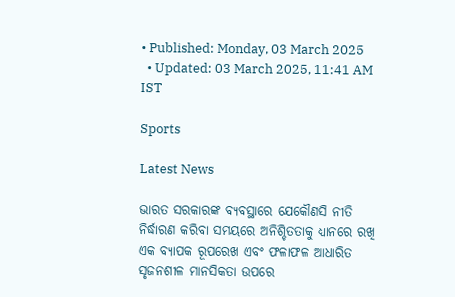• Published: Monday, 03 March 2025
  • Updated: 03 March 2025, 11:41 AM IST

Sports

Latest News

ଭାରତ ସରକାରଙ୍କ ବ୍ୟବସ୍ଥାରେ ଯେକୌଣସି ନୀତି ନିର୍ଦ୍ଧାରଣ କରିବା ସମୟରେ ଅନିଶ୍ଚିତତାକୁ ଧ୍ୟାନରେ ରଖି ଏକ ବ୍ୟାପକ ରୂପରେଖ ଏବଂ ଫଳାଫଳ ଆଧାରିତ ସୃଜନଶୀଳ ମାନସିକତା ଉପରେ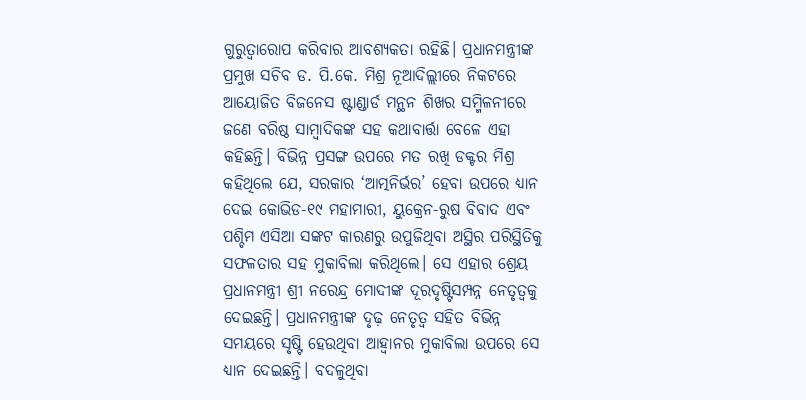ଗୁରୁତ୍ୱାରୋପ କରିବାର ଆବଶ୍ୟକତା ରହିଛି। ପ୍ରଧାନମନ୍ତ୍ରୀଙ୍କ ପ୍ରମୁଖ ସଚିବ ଡ. ପି.କେ. ମିଶ୍ର ନୂଆଦିଲ୍ଲୀରେ ନିକଟରେ ଆୟୋଜିତ ବିଜନେସ ଷ୍ଟାଣ୍ଡାର୍ଡ ମନ୍ଥନ ଶିଖର ସମ୍ମିଳନୀରେ ଜଣେ ବରିଷ୍ଠ ସାମ୍ବାଦିକଙ୍କ ସହ କଥାବାର୍ତ୍ତା ବେଳେ ଏହା କହିଛନ୍ତି। ବିଭିନ୍ନ ପ୍ରସଙ୍ଗ ଉପରେ ମତ ରଖି ଡକ୍ଟର ମିଶ୍ର କହିଥିଲେ ଯେ, ସରକାର ‘ଆତ୍ମନିର୍ଭର’ ହେବା ଉପରେ ଧ୍ୟାନ ଦେଇ କୋଭିଡ-୧୯ ମହାମାରୀ, ୟୁକ୍ରେନ-ରୁଷ ବିବାଦ ଏବଂ ପଶ୍ଚିମ ଏସିଆ ସଙ୍କଟ କାରଣରୁ ଉପୁଜିଥିବା ଅସ୍ଥିର ପରିସ୍ଥିତିକୁ ସଫଳତାର ସହ ମୁକାବିଲା କରିଥିଲେ। ସେ ଏହାର ଶ୍ରେୟ ପ୍ରଧାନମନ୍ତ୍ରୀ ଶ୍ରୀ ନରେନ୍ଦ୍ର ମୋଦୀଙ୍କ ଦୂରଦୃଷ୍ଟିସମ୍ପନ୍ନ ନେତୃତ୍ୱକୁ ଦେଇଛନ୍ତି। ପ୍ରଧାନମନ୍ତ୍ରୀଙ୍କ ଦୃଢ଼ ନେତୃତ୍ୱ ସହିତ ବିଭିନ୍ନ ସମୟରେ ସୃଷ୍ଟି ହେଉଥିବା ଆହ୍ୱାନର ମୁକାବିଲା ଉପରେ ସେ ଧ୍ୟାନ ଦେଇଛନ୍ତି। ବଦଳୁଥିବା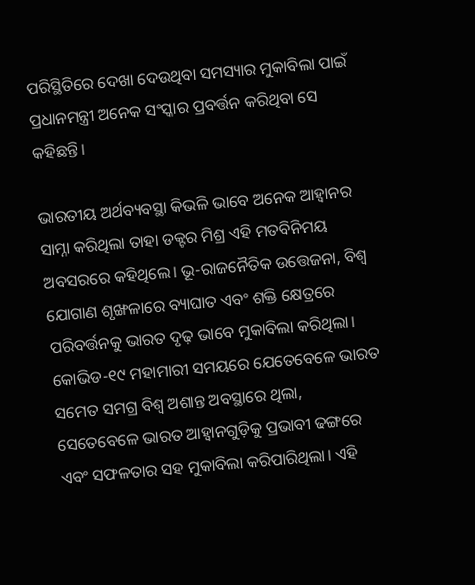ପରିସ୍ଥିତିରେ ଦେଖା ଦେଉଥିବା ସମସ୍ୟାର ମୁକାବିଲା ପାଇଁ ପ୍ରଧାନମନ୍ତ୍ରୀ ଅନେକ ସଂସ୍କାର ପ୍ରବର୍ତ୍ତନ କରିଥିବା ସେ କହିଛନ୍ତି।

ଭାରତୀୟ ଅର୍ଥବ୍ୟବସ୍ଥା କିଭଳି ଭାବେ ଅନେକ ଆହ୍ୱାନର ସାମ୍ନା କରିଥିଲା ତାହା ଡକ୍ଟର ମିଶ୍ର ଏହି ମତବିନିମୟ ଅବସରରେ କହିଥିଲେ। ଭୂ-ରାଜନୈତିକ ଉତ୍ତେଜନା, ବିଶ୍ୱ ଯୋଗାଣ ଶୃଙ୍ଖଳାରେ ବ୍ୟାଘାତ ଏବଂ ଶକ୍ତି କ୍ଷେତ୍ରରେ ପରିବର୍ତ୍ତନକୁ ଭାରତ ଦୃଢ଼ ଭାବେ ମୁକାବିଲା କରିଥିଲା। କୋଭିଡ-୧୯ ମହାମାରୀ ସମୟରେ ଯେତେବେଳେ ଭାରତ ସମେତ ସମଗ୍ର ବିଶ୍ୱ ଅଶାନ୍ତ ଅବସ୍ଥାରେ ଥିଲା, ସେତେବେଳେ ଭାରତ ଆହ୍ୱାନଗୁଡ଼ିକୁ ପ୍ରଭାବୀ ଢଙ୍ଗରେ ଏବଂ ସଫଳତାର ସହ ମୁକାବିଲା କରିପାରିଥିଲା। ଏହି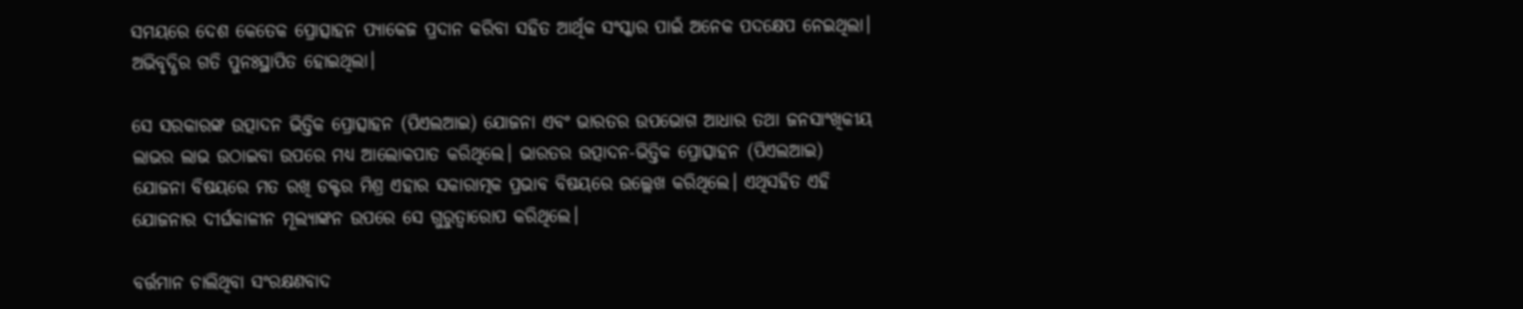ସମୟରେ ଦେଶ କେତେକ ପ୍ରୋତ୍ସାହନ ପ୍ୟାକେଜ ପ୍ରଦାନ କରିବା ସହିତ ଆର୍ଥିକ ସଂସ୍କାର ପାଇଁ ଅନେକ ପଦକ୍ଷେପ ନେଇଥିଲା। ଅଭିବୃଦ୍ଧିର ଗତି ପୁନଃସ୍ଥାପିତ ହୋଇଥିଲା।

ସେ ସରକାରଙ୍କ ଉତ୍ପାଦନ ଭିତ୍ତିକ ପ୍ରୋତ୍ସାହନ (ପିଏଲଆଇ) ଯୋଜନା ଏବଂ ଭାରତର ଉପଭୋଗ ଆଧାର ତଥା ଜନସାଂଖିକୀୟ ଲାଭର ଲାଭ ଉଠାଇବା ଉପରେ ମଧ୍ୟ ଆଲୋକପାତ କରିଥିଲେ। ଭାରତର ଉତ୍ପାଦନ-ଭିତ୍ତିକ ପ୍ରୋତ୍ସାହନ (ପିଏଲଆଇ) ଯୋଜନା ବିଷୟରେ ମତ ରଖି ଡକ୍ଟର ମିଶ୍ର ଏହାର ସକାରାତ୍ମକ ପ୍ରଭାବ ବିଷୟରେ ଉଲ୍ଲେଖ କରିଥିଲେ। ଏଥିସହିତ ଏହି ଯୋଜନାର ଦୀର୍ଘକାଳୀନ ମୂଲ୍ୟାଙ୍କନ ଉପରେ ସେ ଗୁରୁତ୍ୱାରୋପ କରିଥିଲେ।

ବର୍ତ୍ତମାନ ଚାଲିଥିବା ସଂରକ୍ଷଣବାଦ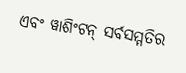ଏବଂ ୱାଶିଂଟନ୍ ସର୍ବସମ୍ମତିର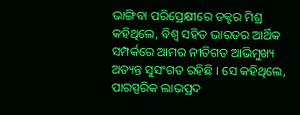ଭାଙ୍ଗିବା ପରିପ୍ରେକ୍ଷୀରେ ଡକ୍ଟର ମିଶ୍ର କହିଥିଲେ, ବିଶ୍ୱ ସହିତ ଭାରତର ଆର୍ଥିକ ସମ୍ପର୍କରେ ଆମର ନୀତିଗତ ଆଭିମୁଖ୍ୟ ଅତ୍ୟନ୍ତ ସୁସଂଗତ ରହିଛି । ସେ କହିଥିଲେ, ପାରସ୍ପରିକ ଲାଭପ୍ରଦ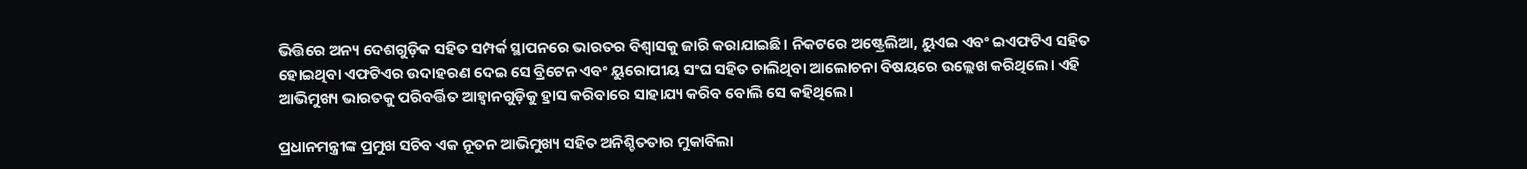ଭିତ୍ତିରେ ଅନ୍ୟ ଦେଶଗୁଡ଼ିକ ସହିତ ସମ୍ପର୍କ ସ୍ଥାପନରେ ଭାରତର ବିଶ୍ୱାସକୁ ଜାରି କରାଯାଇଛି। ନିକଟରେ ଅଷ୍ଟ୍ରେଲିଆ, ୟୁଏଇ ଏବଂ ଇଏଫଟିଏ ସହିତ ହୋଇଥିବା ଏଫଟିଏର ଉଦାହରଣ ଦେଇ ସେ ବ୍ରିଟେନ ଏବଂ ୟୁରୋପୀୟ ସଂଘ ସହିତ ଚାଲିଥିବା ଆଲୋଚନା ବିଷୟରେ ଉଲ୍ଲେଖ କରିଥିଲେ। ଏହି ଆଭିମୁଖ୍ୟ ଭାରତକୁ ପରିବର୍ତ୍ତିତ ଆହ୍ୱାନଗୁଡ଼ିକୁ ହ୍ରାସ କରିବାରେ ସାହାଯ୍ୟ କରିବ ବୋଲି ସେ କହିଥିଲେ।

ପ୍ରଧାନମନ୍ତ୍ରୀଙ୍କ ପ୍ରମୁଖ ସଚିବ ଏକ ନୂତନ ଆଭିମୁଖ୍ୟ ସହିତ ଅନିଶ୍ଚିତତାର ମୁକାବିଲା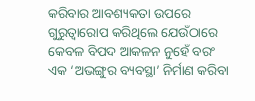କରିବାର ଆବଶ୍ୟକତା ଉପରେ ଗୁରୁତ୍ୱାରୋପ କରିଥିଲେ ଯେଉଁଠାରେ କେବଳ ବିପଦ ଆକଳନ ନୁହେଁ ବରଂ ଏକ ‘ଅଭଙ୍ଗୁର ବ୍ୟବସ୍ଥା’ ନିର୍ମାଣ କରିବା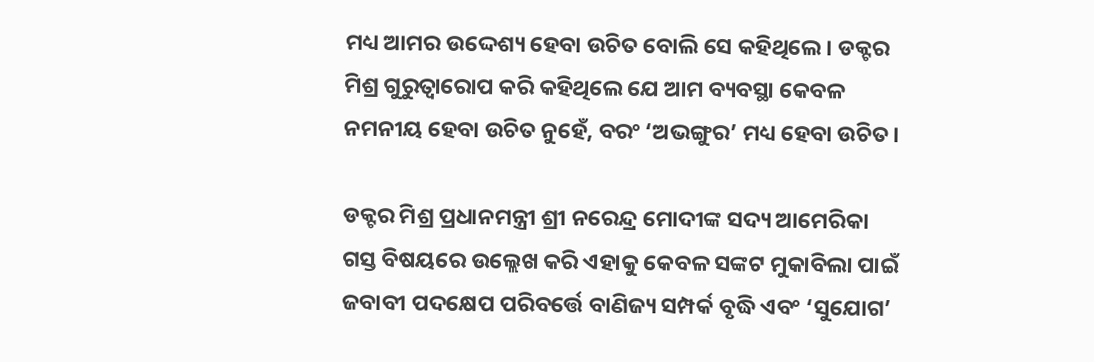ମଧ୍ୟ ଆମର ଉଦ୍ଦେଶ୍ୟ ହେବା ଉଚିତ ବୋଲି ସେ କହିଥିଲେ। ଡକ୍ଟର ମିଶ୍ର ଗୁରୁତ୍ୱାରୋପ କରି କହିଥିଲେ ଯେ ଆମ ବ୍ୟବସ୍ଥା କେବଳ ନମନୀୟ ହେବା ଉଚିତ ନୁହେଁ, ବରଂ ‘ଅଭଙ୍ଗୁର’ ମଧ୍ୟ ହେବା ଉଚିତ।

ଡକ୍ଟର ମିଶ୍ର ପ୍ରଧାନମନ୍ତ୍ରୀ ଶ୍ରୀ ନରେନ୍ଦ୍ର ମୋଦୀଙ୍କ ସଦ୍ୟ ଆମେରିକା ଗସ୍ତ ବିଷୟରେ ଉଲ୍ଲେଖ କରି ଏହାକୁ କେବଳ ସଙ୍କଟ ମୁକାବିଲା ପାଇଁ ଜବାବୀ ପଦକ୍ଷେପ ପରିବର୍ତ୍ତେ ବାଣିଜ୍ୟ ସମ୍ପର୍କ ବୃଦ୍ଧି ଏବଂ ‘ସୁଯୋଗ’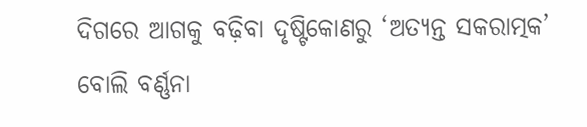ଦିଗରେ ଆଗକୁ ବଢ଼ିବା ଦୃଷ୍ଟିକୋଣରୁ ‘ଅତ୍ୟନ୍ତ ସକରାତ୍ମକ’ ବୋଲି ବର୍ଣ୍ଣନା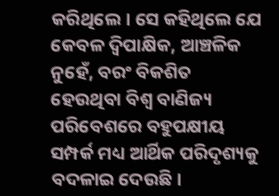କରିଥିଲେ। ସେ କହିଥିଲେ ଯେ କେବଳ ଦ୍ୱିପାକ୍ଷିକ, ଆଞ୍ଚଳିକ ନୁହେଁ, ବରଂ ବିକଶିତ ହେଉଥିବା ବିଶ୍ୱ ବାଣିଜ୍ୟ ପରିବେଶରେ ବହୁପକ୍ଷୀୟ ସମ୍ପର୍କ ମଧ୍ୟ ଆର୍ଥିକ ପରିଦୃଶ୍ୟକୁ ବଦଳାଇ ଦେଉଛି।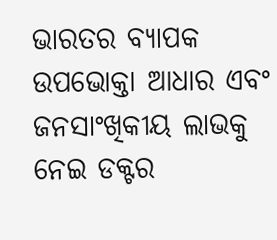ଭାରତର ବ୍ୟାପକ ଉପଭୋକ୍ତା ଆଧାର ଏବଂ ଜନସାଂଖିକୀୟ ଲାଭକୁ ନେଇ ଡକ୍ଟର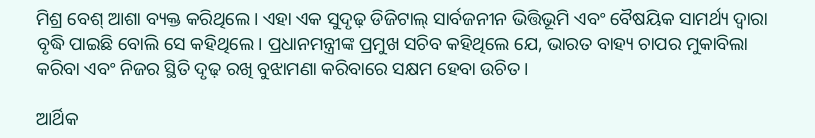ମିଶ୍ର ବେଶ୍‌ ଆଶା ବ୍ୟକ୍ତ କରିଥିଲେ। ଏହା ଏକ ସୁଦୃଢ଼ ଡିଜିଟାଲ୍ ସାର୍ବଜନୀନ ଭିତ୍ତିଭୂମି ଏବଂ ବୈଷୟିକ ସାମର୍ଥ୍ୟ ଦ୍ୱାରା ବୃଦ୍ଧି ପାଇଛି ବୋଲି ସେ କହିଥିଲେ। ପ୍ରଧାନମନ୍ତ୍ରୀଙ୍କ ପ୍ରମୁଖ ସଚିବ କହିଥିଲେ ଯେ, ଭାରତ ବାହ୍ୟ ଚାପର ମୁକାବିଲା କରିବା ଏବଂ ନିଜର ସ୍ଥିତି ଦୃଢ଼ ରଖି ବୁଝାମଣା କରିବାରେ ସକ୍ଷମ ହେବା ଉଚିତ।

ଆର୍ଥିକ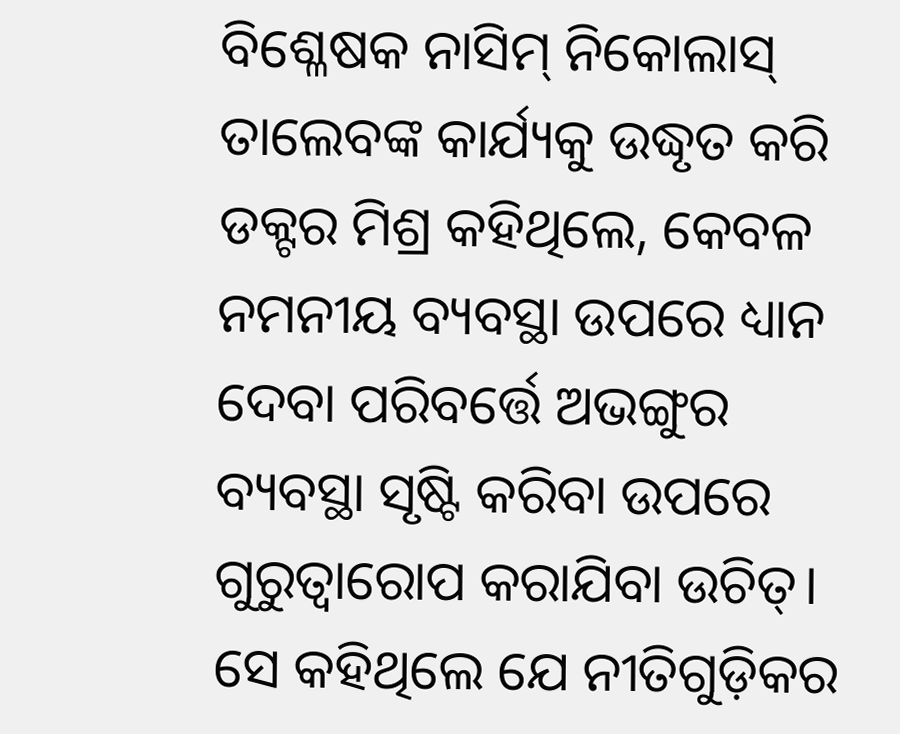ବିଶ୍ଳେଷକ ନାସିମ୍ ନିକୋଲାସ୍ ତାଲେବଙ୍କ କାର୍ଯ୍ୟକୁ ଉଦ୍ଧୃତ କରି ଡକ୍ଟର ମିଶ୍ର କହିଥିଲେ, କେବଳ ନମନୀୟ ବ୍ୟବସ୍ଥା ଉପରେ ଧ୍ୟାନ ଦେବା ପରିବର୍ତ୍ତେ ଅଭଙ୍ଗୁର ବ୍ୟବସ୍ଥା ସୃଷ୍ଟି କରିବା ଉପରେ ଗୁରୁତ୍ୱାରୋପ କରାଯିବା ଉଚିତ୍‌। ସେ କହିଥିଲେ ଯେ ନୀତିଗୁଡ଼ିକର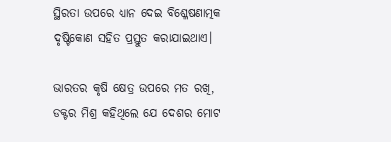ସ୍ଥିରତା ଉପରେ ଧ୍ୟାନ ଦେଇ ବିଶ୍ଳେଷଣାତ୍ମକ ଦୃଷ୍ଟିକୋଣ ସହିତ ପ୍ରସ୍ତୁତ କରାଯାଇଥାଏ।

ଭାରତର କୃଷି କ୍ଷେତ୍ର ଉପରେ ମତ ରଖି, ଡକ୍ଟର ମିଶ୍ର କହିଥିଲେ ଯେ ଦେଶର ମୋଟ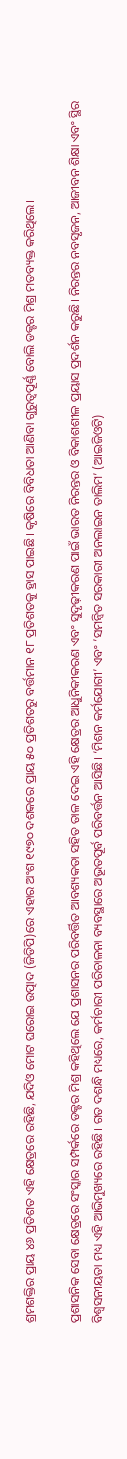ଶ୍ରମଶକ୍ତିର ପ୍ରାୟ ୪୬ ପ୍ରତିଶତ ଏହି କ୍ଷେତ୍ରରେ ରହିଛି, ଯଦିଓ ମୋଟ ଘରୋଇ ଉତ୍ପାଦ (ଜିଡିପି)ରେ ଏହାର ଅଂଶ ୧୯୭୦ ଦଶକରେ ପ୍ରାୟ ୫୦ ପ୍ରତିଶତରୁ ବର୍ତ୍ତମାନ ୧୮ ପ୍ରତିଶତକୁ ହ୍ରାସ ପାଇଛି। କୃଷିରେ ବିବିଧତା ଆଣିବା ଗୁରୁତ୍ୱପୂର୍ଣ୍ଣ ବୋଲି ଡକ୍ଟର ମିଶ୍ର ମତବ୍ୟକ୍ତ କରିଥିଲେ।

ପ୍ରଶାସନିକ ସେବା କ୍ଷେତ୍ରରେ ସଂସ୍କାର ସମ୍ପର୍କରେ ଡକ୍ଟର ମିଶ୍ର କହିଥିଲେ ଯେ ପ୍ରଶାସନର ପରିବର୍ତ୍ତିତ ଆବଶ୍ୟକତା ସହିତ ତାଳ ଦେଇ ଏହି କ୍ଷେତ୍ରର ଆଧୁନିକୀକରଣ ଏବଂ ସୁଦୃଢ଼ୀକରଣ ପାଇଁ ଭାରତ ନିରନ୍ତର ଓ ବିକାଶଶୀଳ ପ୍ରୟାସ ପ୍ରଦର୍ଶନ କରୁଛି। ନିରନ୍ତର ନବସୃଜନ, ଆଜୀବନ ଶିକ୍ଷା ଏବଂ ସ୍ଥିର ବିଶ୍ୱସନୀୟତା ମଧ୍ୟ ଏହି ଆଭିମୁଖ୍ୟରେ ରହିଛି। ଗତ ଦଶନ୍ଧି ମଧ୍ୟରେ, କର୍ମଚାରୀ ପରିଚାଳନା ବ୍ୟବସ୍ଥାରେ ଅଭୂତପୂର୍ବ ପରିବର୍ତ୍ତନ ଆସିଛି। ‘ମିଶନ କର୍ମଯୋଗୀ’ ଏବଂ ’ସମନ୍ୱିତ ସରକାରୀ ଅନଲାଇନ ତାଲିମ’ (ଆଇଜିଓଟି)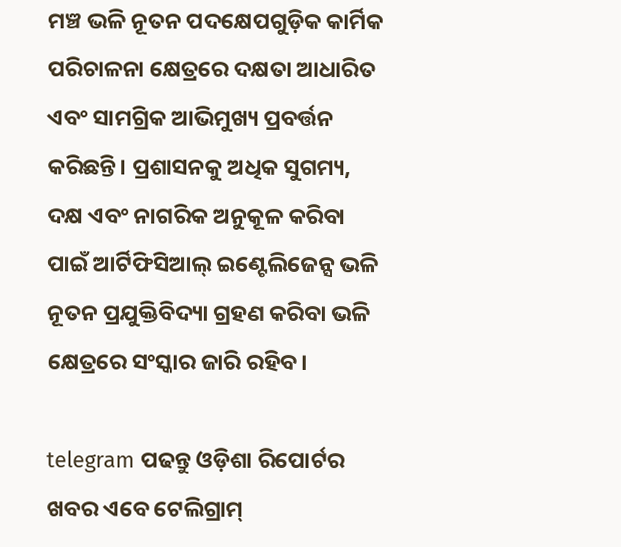ମଞ୍ଚ ଭଳି ନୂତନ ପଦକ୍ଷେପଗୁଡ଼ିକ କାର୍ମିକ ପରିଚାଳନା କ୍ଷେତ୍ରରେ ଦକ୍ଷତା ଆଧାରିତ ଏବଂ ସାମଗ୍ରିକ ଆଭିମୁଖ୍ୟ ପ୍ରବର୍ତ୍ତନ କରିଛନ୍ତି। ପ୍ରଶାସନକୁ ଅଧିକ ସୁଗମ୍ୟ, ଦକ୍ଷ ଏବଂ ନାଗରିକ ଅନୁକୂଳ କରିବା ପାଇଁ ଆର୍ଟିଫିସିଆଲ୍ ଇଣ୍ଟେଲିଜେନ୍ସ ଭଳି ନୂତନ ପ୍ରଯୁକ୍ତିବିଦ୍ୟା ଗ୍ରହଣ କରିବା ଭଳି କ୍ଷେତ୍ରରେ ସଂସ୍କାର ଜାରି ରହିବ।

telegram ପଢନ୍ତୁ ଓଡ଼ିଶା ରିପୋର୍ଟର ଖବର ଏବେ ଟେଲିଗ୍ରାମ୍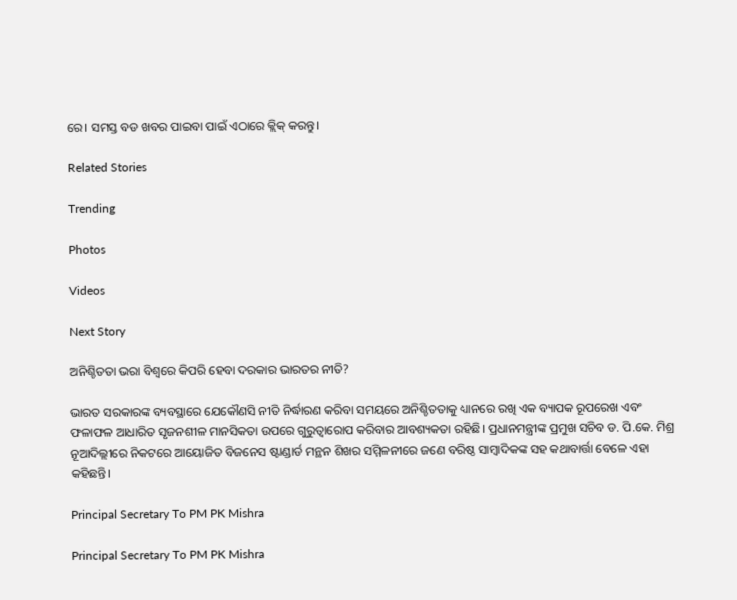ରେ। ସମସ୍ତ ବଡ ଖବର ପାଇବା ପାଇଁ ଏଠାରେ କ୍ଲିକ୍ କରନ୍ତୁ।

Related Stories

Trending

Photos

Videos

Next Story

ଅନିଶ୍ଚିତତା ଭରା ବିଶ୍ୱରେ କିପରି ହେବା ଦରକାର ଭାରତର ନୀତି?

ଭାରତ ସରକାରଙ୍କ ବ୍ୟବସ୍ଥାରେ ଯେକୌଣସି ନୀତି ନିର୍ଦ୍ଧାରଣ କରିବା ସମୟରେ ଅନିଶ୍ଚିତତାକୁ ଧ୍ୟାନରେ ରଖି ଏକ ବ୍ୟାପକ ରୂପରେଖ ଏବଂ ଫଳାଫଳ ଆଧାରିତ ସୃଜନଶୀଳ ମାନସିକତା ଉପରେ ଗୁରୁତ୍ୱାରୋପ କରିବାର ଆବଶ୍ୟକତା ରହିଛି। ପ୍ରଧାନମନ୍ତ୍ରୀଙ୍କ ପ୍ରମୁଖ ସଚିବ ଡ. ପି.କେ. ମିଶ୍ର ନୂଆଦିଲ୍ଲୀରେ ନିକଟରେ ଆୟୋଜିତ ବିଜନେସ ଷ୍ଟାଣ୍ଡାର୍ଡ ମନ୍ଥନ ଶିଖର ସମ୍ମିଳନୀରେ ଜଣେ ବରିଷ୍ଠ ସାମ୍ବାଦିକଙ୍କ ସହ କଥାବାର୍ତ୍ତା ବେଳେ ଏହା କହିଛନ୍ତି।

Principal Secretary To PM PK Mishra

Principal Secretary To PM PK Mishra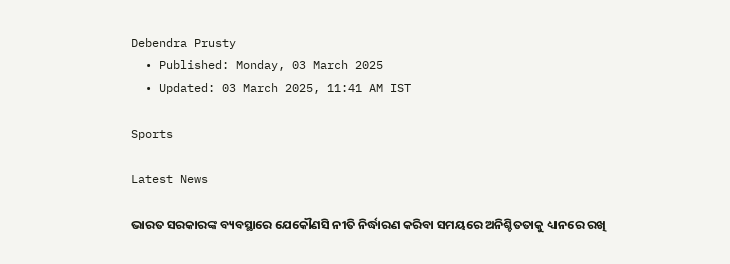Debendra Prusty
  • Published: Monday, 03 March 2025
  • Updated: 03 March 2025, 11:41 AM IST

Sports

Latest News

ଭାରତ ସରକାରଙ୍କ ବ୍ୟବସ୍ଥାରେ ଯେକୌଣସି ନୀତି ନିର୍ଦ୍ଧାରଣ କରିବା ସମୟରେ ଅନିଶ୍ଚିତତାକୁ ଧ୍ୟାନରେ ରଖି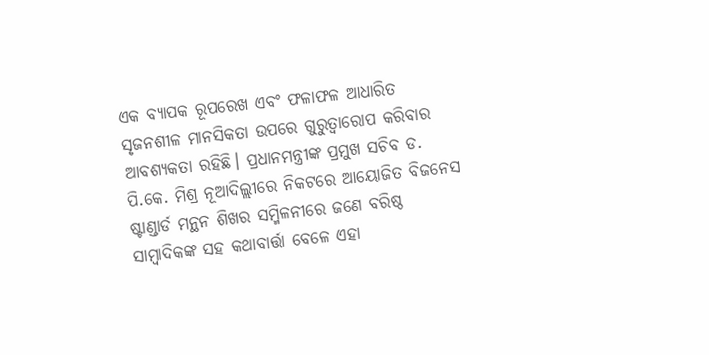ଏକ ବ୍ୟାପକ ରୂପରେଖ ଏବଂ ଫଳାଫଳ ଆଧାରିତ ସୃଜନଶୀଳ ମାନସିକତା ଉପରେ ଗୁରୁତ୍ୱାରୋପ କରିବାର ଆବଶ୍ୟକତା ରହିଛି। ପ୍ରଧାନମନ୍ତ୍ରୀଙ୍କ ପ୍ରମୁଖ ସଚିବ ଡ. ପି.କେ. ମିଶ୍ର ନୂଆଦିଲ୍ଲୀରେ ନିକଟରେ ଆୟୋଜିତ ବିଜନେସ ଷ୍ଟାଣ୍ଡାର୍ଡ ମନ୍ଥନ ଶିଖର ସମ୍ମିଳନୀରେ ଜଣେ ବରିଷ୍ଠ ସାମ୍ବାଦିକଙ୍କ ସହ କଥାବାର୍ତ୍ତା ବେଳେ ଏହା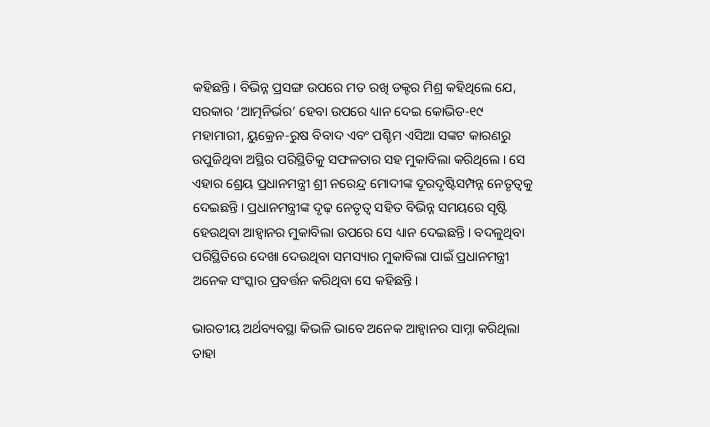କହିଛନ୍ତି। ବିଭିନ୍ନ ପ୍ରସଙ୍ଗ ଉପରେ ମତ ରଖି ଡକ୍ଟର ମିଶ୍ର କହିଥିଲେ ଯେ, ସରକାର ‘ଆତ୍ମନିର୍ଭର’ ହେବା ଉପରେ ଧ୍ୟାନ ଦେଇ କୋଭିଡ-୧୯ ମହାମାରୀ, ୟୁକ୍ରେନ-ରୁଷ ବିବାଦ ଏବଂ ପଶ୍ଚିମ ଏସିଆ ସଙ୍କଟ କାରଣରୁ ଉପୁଜିଥିବା ଅସ୍ଥିର ପରିସ୍ଥିତିକୁ ସଫଳତାର ସହ ମୁକାବିଲା କରିଥିଲେ। ସେ ଏହାର ଶ୍ରେୟ ପ୍ରଧାନମନ୍ତ୍ରୀ ଶ୍ରୀ ନରେନ୍ଦ୍ର ମୋଦୀଙ୍କ ଦୂରଦୃଷ୍ଟିସମ୍ପନ୍ନ ନେତୃତ୍ୱକୁ ଦେଇଛନ୍ତି। ପ୍ରଧାନମନ୍ତ୍ରୀଙ୍କ ଦୃଢ଼ ନେତୃତ୍ୱ ସହିତ ବିଭିନ୍ନ ସମୟରେ ସୃଷ୍ଟି ହେଉଥିବା ଆହ୍ୱାନର ମୁକାବିଲା ଉପରେ ସେ ଧ୍ୟାନ ଦେଇଛନ୍ତି। ବଦଳୁଥିବା ପରିସ୍ଥିତିରେ ଦେଖା ଦେଉଥିବା ସମସ୍ୟାର ମୁକାବିଲା ପାଇଁ ପ୍ରଧାନମନ୍ତ୍ରୀ ଅନେକ ସଂସ୍କାର ପ୍ରବର୍ତ୍ତନ କରିଥିବା ସେ କହିଛନ୍ତି।

ଭାରତୀୟ ଅର୍ଥବ୍ୟବସ୍ଥା କିଭଳି ଭାବେ ଅନେକ ଆହ୍ୱାନର ସାମ୍ନା କରିଥିଲା ତାହା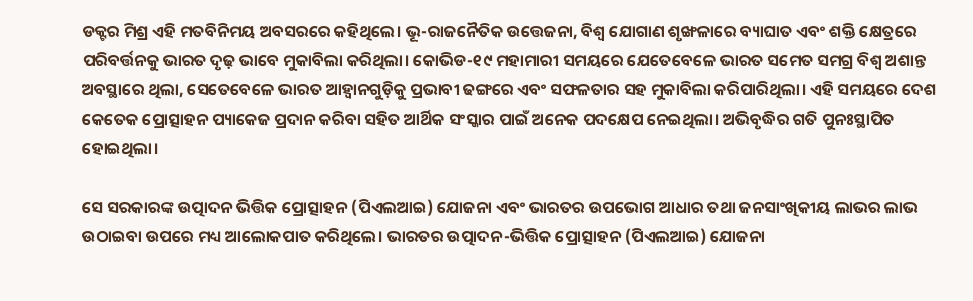ଡକ୍ଟର ମିଶ୍ର ଏହି ମତବିନିମୟ ଅବସରରେ କହିଥିଲେ। ଭୂ-ରାଜନୈତିକ ଉତ୍ତେଜନା, ବିଶ୍ୱ ଯୋଗାଣ ଶୃଙ୍ଖଳାରେ ବ୍ୟାଘାତ ଏବଂ ଶକ୍ତି କ୍ଷେତ୍ରରେ ପରିବର୍ତ୍ତନକୁ ଭାରତ ଦୃଢ଼ ଭାବେ ମୁକାବିଲା କରିଥିଲା। କୋଭିଡ-୧୯ ମହାମାରୀ ସମୟରେ ଯେତେବେଳେ ଭାରତ ସମେତ ସମଗ୍ର ବିଶ୍ୱ ଅଶାନ୍ତ ଅବସ୍ଥାରେ ଥିଲା, ସେତେବେଳେ ଭାରତ ଆହ୍ୱାନଗୁଡ଼ିକୁ ପ୍ରଭାବୀ ଢଙ୍ଗରେ ଏବଂ ସଫଳତାର ସହ ମୁକାବିଲା କରିପାରିଥିଲା। ଏହି ସମୟରେ ଦେଶ କେତେକ ପ୍ରୋତ୍ସାହନ ପ୍ୟାକେଜ ପ୍ରଦାନ କରିବା ସହିତ ଆର୍ଥିକ ସଂସ୍କାର ପାଇଁ ଅନେକ ପଦକ୍ଷେପ ନେଇଥିଲା। ଅଭିବୃଦ୍ଧିର ଗତି ପୁନଃସ୍ଥାପିତ ହୋଇଥିଲା।

ସେ ସରକାରଙ୍କ ଉତ୍ପାଦନ ଭିତ୍ତିକ ପ୍ରୋତ୍ସାହନ (ପିଏଲଆଇ) ଯୋଜନା ଏବଂ ଭାରତର ଉପଭୋଗ ଆଧାର ତଥା ଜନସାଂଖିକୀୟ ଲାଭର ଲାଭ ଉଠାଇବା ଉପରେ ମଧ୍ୟ ଆଲୋକପାତ କରିଥିଲେ। ଭାରତର ଉତ୍ପାଦନ-ଭିତ୍ତିକ ପ୍ରୋତ୍ସାହନ (ପିଏଲଆଇ) ଯୋଜନା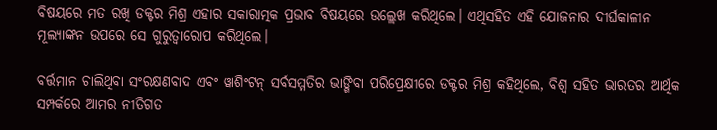ବିଷୟରେ ମତ ରଖି ଡକ୍ଟର ମିଶ୍ର ଏହାର ସକାରାତ୍ମକ ପ୍ରଭାବ ବିଷୟରେ ଉଲ୍ଲେଖ କରିଥିଲେ। ଏଥିସହିତ ଏହି ଯୋଜନାର ଦୀର୍ଘକାଳୀନ ମୂଲ୍ୟାଙ୍କନ ଉପରେ ସେ ଗୁରୁତ୍ୱାରୋପ କରିଥିଲେ।

ବର୍ତ୍ତମାନ ଚାଲିଥିବା ସଂରକ୍ଷଣବାଦ ଏବଂ ୱାଶିଂଟନ୍ ସର୍ବସମ୍ମତିର ଭାଙ୍ଗିବା ପରିପ୍ରେକ୍ଷୀରେ ଡକ୍ଟର ମିଶ୍ର କହିଥିଲେ, ବିଶ୍ୱ ସହିତ ଭାରତର ଆର୍ଥିକ ସମ୍ପର୍କରେ ଆମର ନୀତିଗତ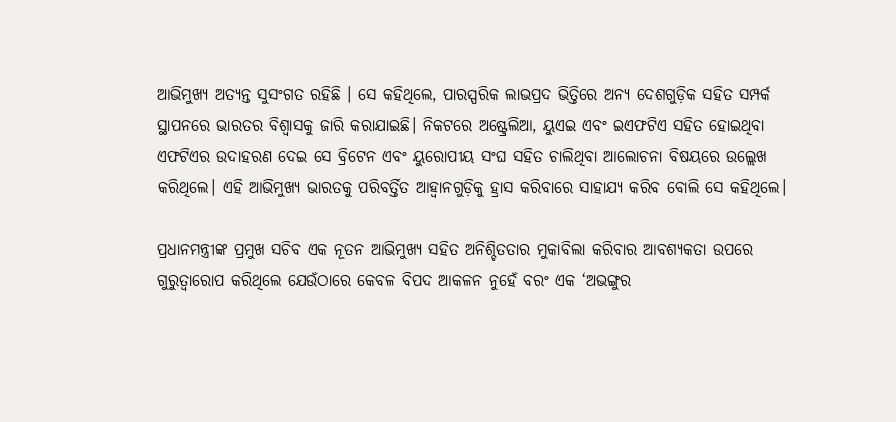ଆଭିମୁଖ୍ୟ ଅତ୍ୟନ୍ତ ସୁସଂଗତ ରହିଛି । ସେ କହିଥିଲେ, ପାରସ୍ପରିକ ଲାଭପ୍ରଦ ଭିତ୍ତିରେ ଅନ୍ୟ ଦେଶଗୁଡ଼ିକ ସହିତ ସମ୍ପର୍କ ସ୍ଥାପନରେ ଭାରତର ବିଶ୍ୱାସକୁ ଜାରି କରାଯାଇଛି। ନିକଟରେ ଅଷ୍ଟ୍ରେଲିଆ, ୟୁଏଇ ଏବଂ ଇଏଫଟିଏ ସହିତ ହୋଇଥିବା ଏଫଟିଏର ଉଦାହରଣ ଦେଇ ସେ ବ୍ରିଟେନ ଏବଂ ୟୁରୋପୀୟ ସଂଘ ସହିତ ଚାଲିଥିବା ଆଲୋଚନା ବିଷୟରେ ଉଲ୍ଲେଖ କରିଥିଲେ। ଏହି ଆଭିମୁଖ୍ୟ ଭାରତକୁ ପରିବର୍ତ୍ତିତ ଆହ୍ୱାନଗୁଡ଼ିକୁ ହ୍ରାସ କରିବାରେ ସାହାଯ୍ୟ କରିବ ବୋଲି ସେ କହିଥିଲେ।

ପ୍ରଧାନମନ୍ତ୍ରୀଙ୍କ ପ୍ରମୁଖ ସଚିବ ଏକ ନୂତନ ଆଭିମୁଖ୍ୟ ସହିତ ଅନିଶ୍ଚିତତାର ମୁକାବିଲା କରିବାର ଆବଶ୍ୟକତା ଉପରେ ଗୁରୁତ୍ୱାରୋପ କରିଥିଲେ ଯେଉଁଠାରେ କେବଳ ବିପଦ ଆକଳନ ନୁହେଁ ବରଂ ଏକ ‘ଅଭଙ୍ଗୁର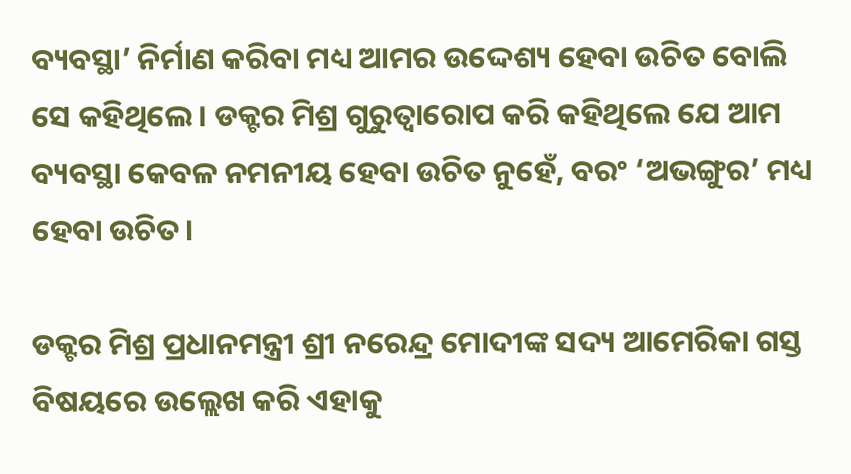ବ୍ୟବସ୍ଥା’ ନିର୍ମାଣ କରିବା ମଧ୍ୟ ଆମର ଉଦ୍ଦେଶ୍ୟ ହେବା ଉଚିତ ବୋଲି ସେ କହିଥିଲେ। ଡକ୍ଟର ମିଶ୍ର ଗୁରୁତ୍ୱାରୋପ କରି କହିଥିଲେ ଯେ ଆମ ବ୍ୟବସ୍ଥା କେବଳ ନମନୀୟ ହେବା ଉଚିତ ନୁହେଁ, ବରଂ ‘ଅଭଙ୍ଗୁର’ ମଧ୍ୟ ହେବା ଉଚିତ।

ଡକ୍ଟର ମିଶ୍ର ପ୍ରଧାନମନ୍ତ୍ରୀ ଶ୍ରୀ ନରେନ୍ଦ୍ର ମୋଦୀଙ୍କ ସଦ୍ୟ ଆମେରିକା ଗସ୍ତ ବିଷୟରେ ଉଲ୍ଲେଖ କରି ଏହାକୁ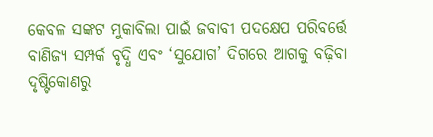କେବଳ ସଙ୍କଟ ମୁକାବିଲା ପାଇଁ ଜବାବୀ ପଦକ୍ଷେପ ପରିବର୍ତ୍ତେ ବାଣିଜ୍ୟ ସମ୍ପର୍କ ବୃଦ୍ଧି ଏବଂ ‘ସୁଯୋଗ’ ଦିଗରେ ଆଗକୁ ବଢ଼ିବା ଦୃଷ୍ଟିକୋଣରୁ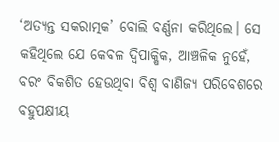‘ଅତ୍ୟନ୍ତ ସକରାତ୍ମକ’ ବୋଲି ବର୍ଣ୍ଣନା କରିଥିଲେ। ସେ କହିଥିଲେ ଯେ କେବଳ ଦ୍ୱିପାକ୍ଷିକ, ଆଞ୍ଚଳିକ ନୁହେଁ, ବରଂ ବିକଶିତ ହେଉଥିବା ବିଶ୍ୱ ବାଣିଜ୍ୟ ପରିବେଶରେ ବହୁପକ୍ଷୀୟ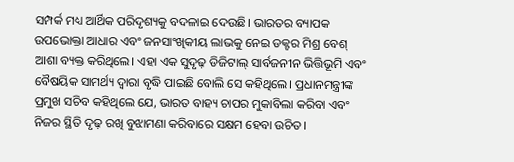ସମ୍ପର୍କ ମଧ୍ୟ ଆର୍ଥିକ ପରିଦୃଶ୍ୟକୁ ବଦଳାଇ ଦେଉଛି। ଭାରତର ବ୍ୟାପକ ଉପଭୋକ୍ତା ଆଧାର ଏବଂ ଜନସାଂଖିକୀୟ ଲାଭକୁ ନେଇ ଡକ୍ଟର ମିଶ୍ର ବେଶ୍‌ ଆଶା ବ୍ୟକ୍ତ କରିଥିଲେ। ଏହା ଏକ ସୁଦୃଢ଼ ଡିଜିଟାଲ୍ ସାର୍ବଜନୀନ ଭିତ୍ତିଭୂମି ଏବଂ ବୈଷୟିକ ସାମର୍ଥ୍ୟ ଦ୍ୱାରା ବୃଦ୍ଧି ପାଇଛି ବୋଲି ସେ କହିଥିଲେ। ପ୍ରଧାନମନ୍ତ୍ରୀଙ୍କ ପ୍ରମୁଖ ସଚିବ କହିଥିଲେ ଯେ, ଭାରତ ବାହ୍ୟ ଚାପର ମୁକାବିଲା କରିବା ଏବଂ ନିଜର ସ୍ଥିତି ଦୃଢ଼ ରଖି ବୁଝାମଣା କରିବାରେ ସକ୍ଷମ ହେବା ଉଚିତ।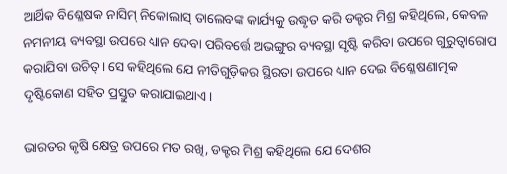ଆର୍ଥିକ ବିଶ୍ଳେଷକ ନାସିମ୍ ନିକୋଲାସ୍ ତାଲେବଙ୍କ କାର୍ଯ୍ୟକୁ ଉଦ୍ଧୃତ କରି ଡକ୍ଟର ମିଶ୍ର କହିଥିଲେ, କେବଳ ନମନୀୟ ବ୍ୟବସ୍ଥା ଉପରେ ଧ୍ୟାନ ଦେବା ପରିବର୍ତ୍ତେ ଅଭଙ୍ଗୁର ବ୍ୟବସ୍ଥା ସୃଷ୍ଟି କରିବା ଉପରେ ଗୁରୁତ୍ୱାରୋପ କରାଯିବା ଉଚିତ୍‌। ସେ କହିଥିଲେ ଯେ ନୀତିଗୁଡ଼ିକର ସ୍ଥିରତା ଉପରେ ଧ୍ୟାନ ଦେଇ ବିଶ୍ଳେଷଣାତ୍ମକ ଦୃଷ୍ଟିକୋଣ ସହିତ ପ୍ରସ୍ତୁତ କରାଯାଇଥାଏ।

ଭାରତର କୃଷି କ୍ଷେତ୍ର ଉପରେ ମତ ରଖି, ଡକ୍ଟର ମିଶ୍ର କହିଥିଲେ ଯେ ଦେଶର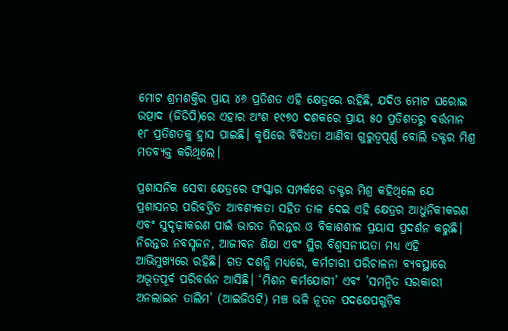ମୋଟ ଶ୍ରମଶକ୍ତିର ପ୍ରାୟ ୪୬ ପ୍ରତିଶତ ଏହି କ୍ଷେତ୍ରରେ ରହିଛି, ଯଦିଓ ମୋଟ ଘରୋଇ ଉତ୍ପାଦ (ଜିଡିପି)ରେ ଏହାର ଅଂଶ ୧୯୭୦ ଦଶକରେ ପ୍ରାୟ ୫୦ ପ୍ରତିଶତରୁ ବର୍ତ୍ତମାନ ୧୮ ପ୍ରତିଶତକୁ ହ୍ରାସ ପାଇଛି। କୃଷିରେ ବିବିଧତା ଆଣିବା ଗୁରୁତ୍ୱପୂର୍ଣ୍ଣ ବୋଲି ଡକ୍ଟର ମିଶ୍ର ମତବ୍ୟକ୍ତ କରିଥିଲେ।

ପ୍ରଶାସନିକ ସେବା କ୍ଷେତ୍ରରେ ସଂସ୍କାର ସମ୍ପର୍କରେ ଡକ୍ଟର ମିଶ୍ର କହିଥିଲେ ଯେ ପ୍ରଶାସନର ପରିବର୍ତ୍ତିତ ଆବଶ୍ୟକତା ସହିତ ତାଳ ଦେଇ ଏହି କ୍ଷେତ୍ରର ଆଧୁନିକୀକରଣ ଏବଂ ସୁଦୃଢ଼ୀକରଣ ପାଇଁ ଭାରତ ନିରନ୍ତର ଓ ବିକାଶଶୀଳ ପ୍ରୟାସ ପ୍ରଦର୍ଶନ କରୁଛି। ନିରନ୍ତର ନବସୃଜନ, ଆଜୀବନ ଶିକ୍ଷା ଏବଂ ସ୍ଥିର ବିଶ୍ୱସନୀୟତା ମଧ୍ୟ ଏହି ଆଭିମୁଖ୍ୟରେ ରହିଛି। ଗତ ଦଶନ୍ଧି ମଧ୍ୟରେ, କର୍ମଚାରୀ ପରିଚାଳନା ବ୍ୟବସ୍ଥାରେ ଅଭୂତପୂର୍ବ ପରିବର୍ତ୍ତନ ଆସିଛି। ‘ମିଶନ କର୍ମଯୋଗୀ’ ଏବଂ ’ସମନ୍ୱିତ ସରକାରୀ ଅନଲାଇନ ତାଲିମ’ (ଆଇଜିଓଟି) ମଞ୍ଚ ଭଳି ନୂତନ ପଦକ୍ଷେପଗୁଡ଼ିକ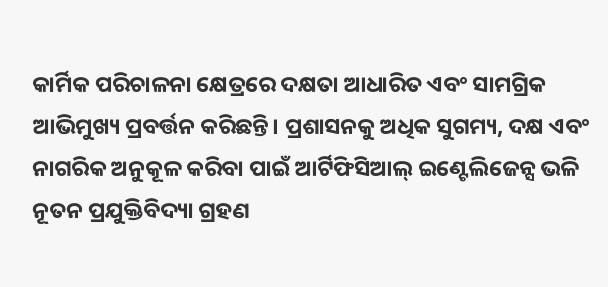କାର୍ମିକ ପରିଚାଳନା କ୍ଷେତ୍ରରେ ଦକ୍ଷତା ଆଧାରିତ ଏବଂ ସାମଗ୍ରିକ ଆଭିମୁଖ୍ୟ ପ୍ରବର୍ତ୍ତନ କରିଛନ୍ତି। ପ୍ରଶାସନକୁ ଅଧିକ ସୁଗମ୍ୟ, ଦକ୍ଷ ଏବଂ ନାଗରିକ ଅନୁକୂଳ କରିବା ପାଇଁ ଆର୍ଟିଫିସିଆଲ୍ ଇଣ୍ଟେଲିଜେନ୍ସ ଭଳି ନୂତନ ପ୍ରଯୁକ୍ତିବିଦ୍ୟା ଗ୍ରହଣ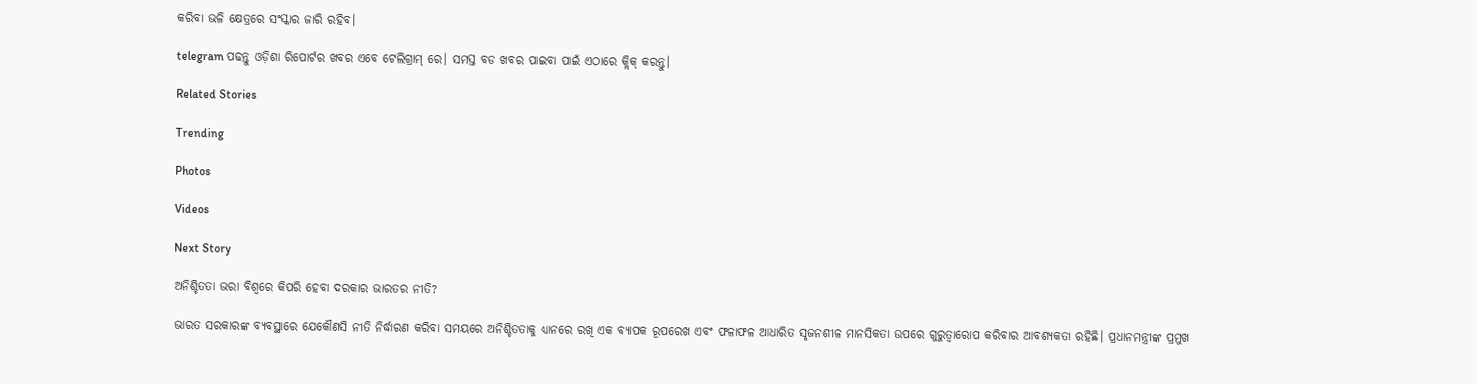କରିବା ଭଳି କ୍ଷେତ୍ରରେ ସଂସ୍କାର ଜାରି ରହିବ।

telegram ପଢନ୍ତୁ ଓଡ଼ିଶା ରିପୋର୍ଟର ଖବର ଏବେ ଟେଲିଗ୍ରାମ୍ ରେ। ସମସ୍ତ ବଡ ଖବର ପାଇବା ପାଇଁ ଏଠାରେ କ୍ଲିକ୍ କରନ୍ତୁ।

Related Stories

Trending

Photos

Videos

Next Story

ଅନିଶ୍ଚିତତା ଭରା ବିଶ୍ୱରେ କିପରି ହେବା ଦରକାର ଭାରତର ନୀତି?

ଭାରତ ସରକାରଙ୍କ ବ୍ୟବସ୍ଥାରେ ଯେକୌଣସି ନୀତି ନିର୍ଦ୍ଧାରଣ କରିବା ସମୟରେ ଅନିଶ୍ଚିତତାକୁ ଧ୍ୟାନରେ ରଖି ଏକ ବ୍ୟାପକ ରୂପରେଖ ଏବଂ ଫଳାଫଳ ଆଧାରିତ ସୃଜନଶୀଳ ମାନସିକତା ଉପରେ ଗୁରୁତ୍ୱାରୋପ କରିବାର ଆବଶ୍ୟକତା ରହିଛି। ପ୍ରଧାନମନ୍ତ୍ରୀଙ୍କ ପ୍ରମୁଖ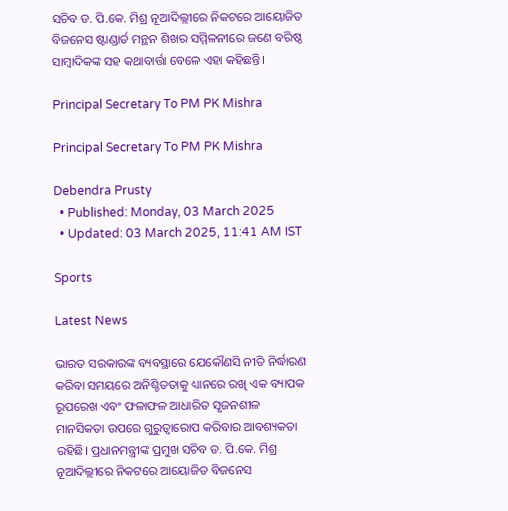ସଚିବ ଡ. ପି.କେ. ମିଶ୍ର ନୂଆଦିଲ୍ଲୀରେ ନିକଟରେ ଆୟୋଜିତ ବିଜନେସ ଷ୍ଟାଣ୍ଡାର୍ଡ ମନ୍ଥନ ଶିଖର ସମ୍ମିଳନୀରେ ଜଣେ ବରିଷ୍ଠ ସାମ୍ବାଦିକଙ୍କ ସହ କଥାବାର୍ତ୍ତା ବେଳେ ଏହା କହିଛନ୍ତି।

Principal Secretary To PM PK Mishra

Principal Secretary To PM PK Mishra

Debendra Prusty
  • Published: Monday, 03 March 2025
  • Updated: 03 March 2025, 11:41 AM IST

Sports

Latest News

ଭାରତ ସରକାରଙ୍କ ବ୍ୟବସ୍ଥାରେ ଯେକୌଣସି ନୀତି ନିର୍ଦ୍ଧାରଣ କରିବା ସମୟରେ ଅନିଶ୍ଚିତତାକୁ ଧ୍ୟାନରେ ରଖି ଏକ ବ୍ୟାପକ ରୂପରେଖ ଏବଂ ଫଳାଫଳ ଆଧାରିତ ସୃଜନଶୀଳ ମାନସିକତା ଉପରେ ଗୁରୁତ୍ୱାରୋପ କରିବାର ଆବଶ୍ୟକତା ରହିଛି। ପ୍ରଧାନମନ୍ତ୍ରୀଙ୍କ ପ୍ରମୁଖ ସଚିବ ଡ. ପି.କେ. ମିଶ୍ର ନୂଆଦିଲ୍ଲୀରେ ନିକଟରେ ଆୟୋଜିତ ବିଜନେସ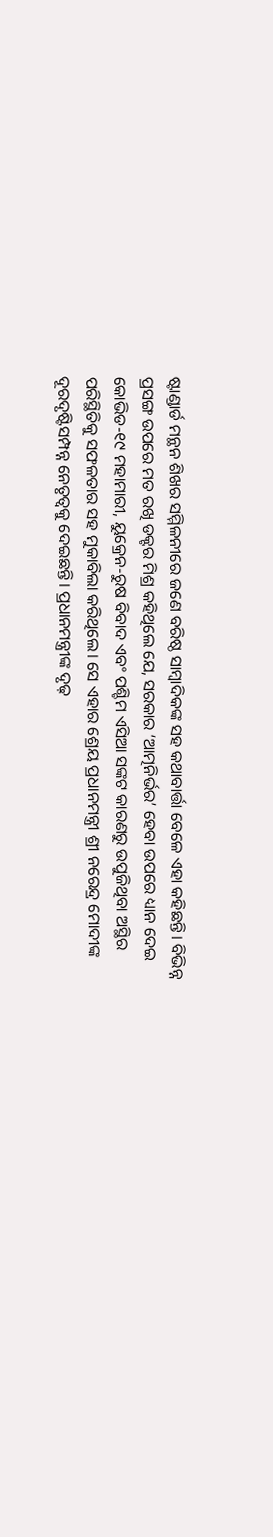ଷ୍ଟାଣ୍ଡାର୍ଡ ମନ୍ଥନ ଶିଖର ସମ୍ମିଳନୀରେ ଜଣେ ବରିଷ୍ଠ ସାମ୍ବାଦିକଙ୍କ ସହ କଥାବାର୍ତ୍ତା ବେଳେ ଏହା କହିଛନ୍ତି। ବିଭିନ୍ନ ପ୍ରସଙ୍ଗ ଉପରେ ମତ ରଖି ଡକ୍ଟର ମିଶ୍ର କହିଥିଲେ ଯେ, ସରକାର ‘ଆତ୍ମନିର୍ଭର’ ହେବା ଉପରେ ଧ୍ୟାନ ଦେଇ କୋଭିଡ-୧୯ ମହାମାରୀ, ୟୁକ୍ରେନ-ରୁଷ ବିବାଦ ଏବଂ ପଶ୍ଚିମ ଏସିଆ ସଙ୍କଟ କାରଣରୁ ଉପୁଜିଥିବା ଅସ୍ଥିର ପରିସ୍ଥିତିକୁ ସଫଳତାର ସହ ମୁକାବିଲା କରିଥିଲେ। ସେ ଏହାର ଶ୍ରେୟ ପ୍ରଧାନମନ୍ତ୍ରୀ ଶ୍ରୀ ନରେନ୍ଦ୍ର ମୋଦୀଙ୍କ ଦୂରଦୃଷ୍ଟିସମ୍ପନ୍ନ ନେତୃତ୍ୱକୁ ଦେଇଛନ୍ତି। ପ୍ରଧାନମନ୍ତ୍ରୀଙ୍କ ଦୃଢ଼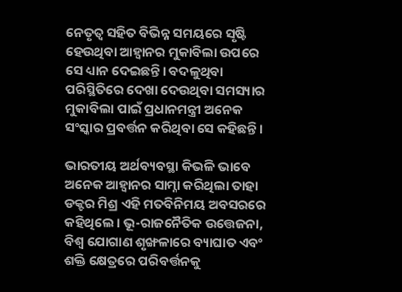ନେତୃତ୍ୱ ସହିତ ବିଭିନ୍ନ ସମୟରେ ସୃଷ୍ଟି ହେଉଥିବା ଆହ୍ୱାନର ମୁକାବିଲା ଉପରେ ସେ ଧ୍ୟାନ ଦେଇଛନ୍ତି। ବଦଳୁଥିବା ପରିସ୍ଥିତିରେ ଦେଖା ଦେଉଥିବା ସମସ୍ୟାର ମୁକାବିଲା ପାଇଁ ପ୍ରଧାନମନ୍ତ୍ରୀ ଅନେକ ସଂସ୍କାର ପ୍ରବର୍ତ୍ତନ କରିଥିବା ସେ କହିଛନ୍ତି।

ଭାରତୀୟ ଅର୍ଥବ୍ୟବସ୍ଥା କିଭଳି ଭାବେ ଅନେକ ଆହ୍ୱାନର ସାମ୍ନା କରିଥିଲା ତାହା ଡକ୍ଟର ମିଶ୍ର ଏହି ମତବିନିମୟ ଅବସରରେ କହିଥିଲେ। ଭୂ-ରାଜନୈତିକ ଉତ୍ତେଜନା, ବିଶ୍ୱ ଯୋଗାଣ ଶୃଙ୍ଖଳାରେ ବ୍ୟାଘାତ ଏବଂ ଶକ୍ତି କ୍ଷେତ୍ରରେ ପରିବର୍ତ୍ତନକୁ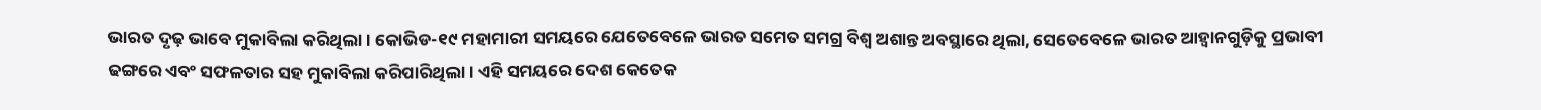ଭାରତ ଦୃଢ଼ ଭାବେ ମୁକାବିଲା କରିଥିଲା। କୋଭିଡ-୧୯ ମହାମାରୀ ସମୟରେ ଯେତେବେଳେ ଭାରତ ସମେତ ସମଗ୍ର ବିଶ୍ୱ ଅଶାନ୍ତ ଅବସ୍ଥାରେ ଥିଲା, ସେତେବେଳେ ଭାରତ ଆହ୍ୱାନଗୁଡ଼ିକୁ ପ୍ରଭାବୀ ଢଙ୍ଗରେ ଏବଂ ସଫଳତାର ସହ ମୁକାବିଲା କରିପାରିଥିଲା। ଏହି ସମୟରେ ଦେଶ କେତେକ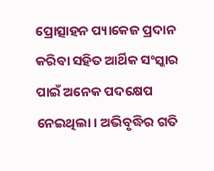ପ୍ରୋତ୍ସାହନ ପ୍ୟାକେଜ ପ୍ରଦାନ କରିବା ସହିତ ଆର୍ଥିକ ସଂସ୍କାର ପାଇଁ ଅନେକ ପଦକ୍ଷେପ ନେଇଥିଲା। ଅଭିବୃଦ୍ଧିର ଗତି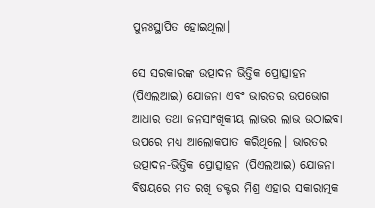ପୁନଃସ୍ଥାପିତ ହୋଇଥିଲା।

ସେ ସରକାରଙ୍କ ଉତ୍ପାଦନ ଭିତ୍ତିକ ପ୍ରୋତ୍ସାହନ (ପିଏଲଆଇ) ଯୋଜନା ଏବଂ ଭାରତର ଉପଭୋଗ ଆଧାର ତଥା ଜନସାଂଖିକୀୟ ଲାଭର ଲାଭ ଉଠାଇବା ଉପରେ ମଧ୍ୟ ଆଲୋକପାତ କରିଥିଲେ। ଭାରତର ଉତ୍ପାଦନ-ଭିତ୍ତିକ ପ୍ରୋତ୍ସାହନ (ପିଏଲଆଇ) ଯୋଜନା ବିଷୟରେ ମତ ରଖି ଡକ୍ଟର ମିଶ୍ର ଏହାର ସକାରାତ୍ମକ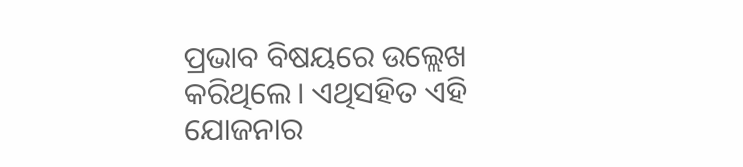ପ୍ରଭାବ ବିଷୟରେ ଉଲ୍ଲେଖ କରିଥିଲେ। ଏଥିସହିତ ଏହି ଯୋଜନାର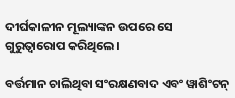ଦୀର୍ଘକାଳୀନ ମୂଲ୍ୟାଙ୍କନ ଉପରେ ସେ ଗୁରୁତ୍ୱାରୋପ କରିଥିଲେ।

ବର୍ତ୍ତମାନ ଚାଲିଥିବା ସଂରକ୍ଷଣବାଦ ଏବଂ ୱାଶିଂଟନ୍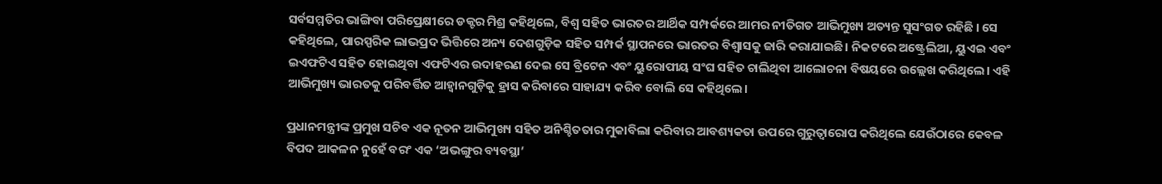ସର୍ବସମ୍ମତିର ଭାଙ୍ଗିବା ପରିପ୍ରେକ୍ଷୀରେ ଡକ୍ଟର ମିଶ୍ର କହିଥିଲେ, ବିଶ୍ୱ ସହିତ ଭାରତର ଆର୍ଥିକ ସମ୍ପର୍କରେ ଆମର ନୀତିଗତ ଆଭିମୁଖ୍ୟ ଅତ୍ୟନ୍ତ ସୁସଂଗତ ରହିଛି । ସେ କହିଥିଲେ, ପାରସ୍ପରିକ ଲାଭପ୍ରଦ ଭିତ୍ତିରେ ଅନ୍ୟ ଦେଶଗୁଡ଼ିକ ସହିତ ସମ୍ପର୍କ ସ୍ଥାପନରେ ଭାରତର ବିଶ୍ୱାସକୁ ଜାରି କରାଯାଇଛି। ନିକଟରେ ଅଷ୍ଟ୍ରେଲିଆ, ୟୁଏଇ ଏବଂ ଇଏଫଟିଏ ସହିତ ହୋଇଥିବା ଏଫଟିଏର ଉଦାହରଣ ଦେଇ ସେ ବ୍ରିଟେନ ଏବଂ ୟୁରୋପୀୟ ସଂଘ ସହିତ ଚାଲିଥିବା ଆଲୋଚନା ବିଷୟରେ ଉଲ୍ଲେଖ କରିଥିଲେ। ଏହି ଆଭିମୁଖ୍ୟ ଭାରତକୁ ପରିବର୍ତ୍ତିତ ଆହ୍ୱାନଗୁଡ଼ିକୁ ହ୍ରାସ କରିବାରେ ସାହାଯ୍ୟ କରିବ ବୋଲି ସେ କହିଥିଲେ।

ପ୍ରଧାନମନ୍ତ୍ରୀଙ୍କ ପ୍ରମୁଖ ସଚିବ ଏକ ନୂତନ ଆଭିମୁଖ୍ୟ ସହିତ ଅନିଶ୍ଚିତତାର ମୁକାବିଲା କରିବାର ଆବଶ୍ୟକତା ଉପରେ ଗୁରୁତ୍ୱାରୋପ କରିଥିଲେ ଯେଉଁଠାରେ କେବଳ ବିପଦ ଆକଳନ ନୁହେଁ ବରଂ ଏକ ‘ଅଭଙ୍ଗୁର ବ୍ୟବସ୍ଥା’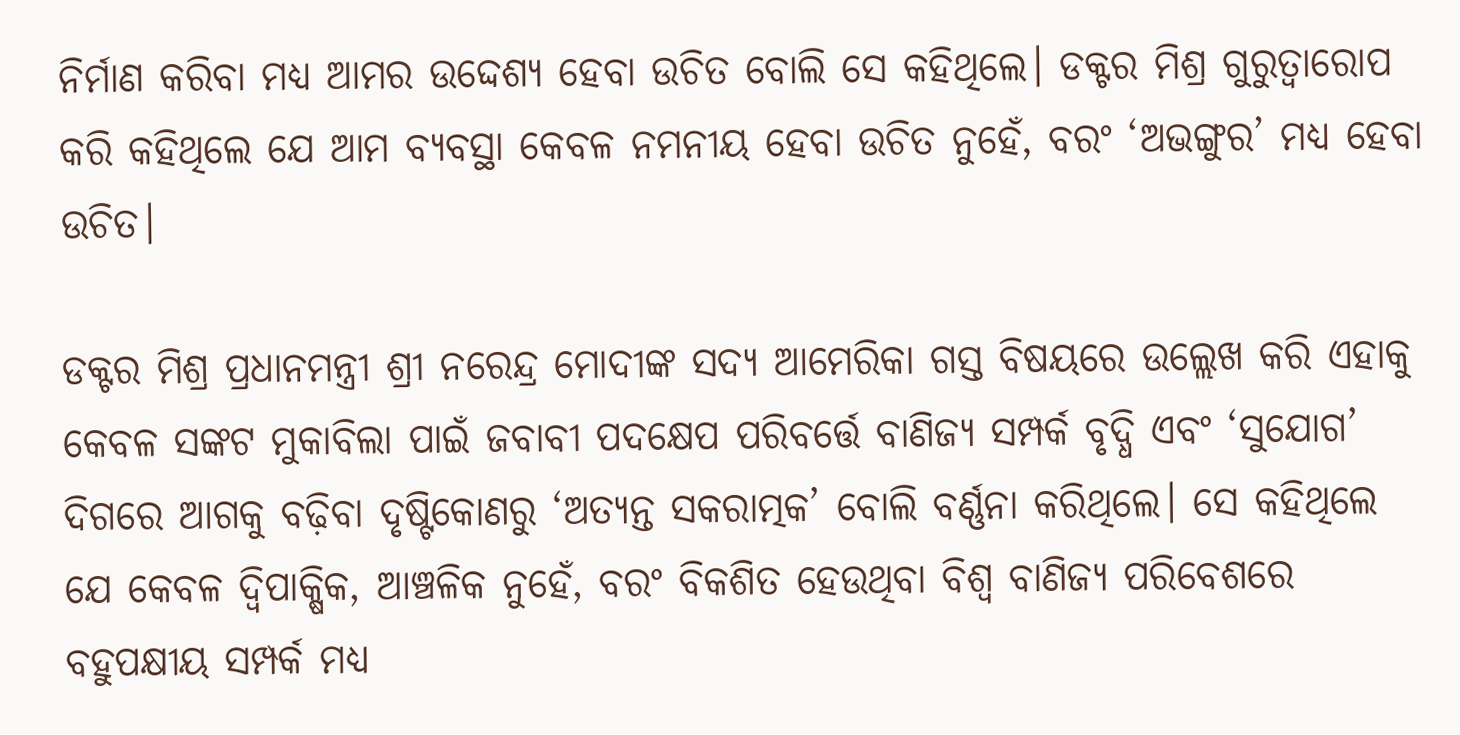ନିର୍ମାଣ କରିବା ମଧ୍ୟ ଆମର ଉଦ୍ଦେଶ୍ୟ ହେବା ଉଚିତ ବୋଲି ସେ କହିଥିଲେ। ଡକ୍ଟର ମିଶ୍ର ଗୁରୁତ୍ୱାରୋପ କରି କହିଥିଲେ ଯେ ଆମ ବ୍ୟବସ୍ଥା କେବଳ ନମନୀୟ ହେବା ଉଚିତ ନୁହେଁ, ବରଂ ‘ଅଭଙ୍ଗୁର’ ମଧ୍ୟ ହେବା ଉଚିତ।

ଡକ୍ଟର ମିଶ୍ର ପ୍ରଧାନମନ୍ତ୍ରୀ ଶ୍ରୀ ନରେନ୍ଦ୍ର ମୋଦୀଙ୍କ ସଦ୍ୟ ଆମେରିକା ଗସ୍ତ ବିଷୟରେ ଉଲ୍ଲେଖ କରି ଏହାକୁ କେବଳ ସଙ୍କଟ ମୁକାବିଲା ପାଇଁ ଜବାବୀ ପଦକ୍ଷେପ ପରିବର୍ତ୍ତେ ବାଣିଜ୍ୟ ସମ୍ପର୍କ ବୃଦ୍ଧି ଏବଂ ‘ସୁଯୋଗ’ ଦିଗରେ ଆଗକୁ ବଢ଼ିବା ଦୃଷ୍ଟିକୋଣରୁ ‘ଅତ୍ୟନ୍ତ ସକରାତ୍ମକ’ ବୋଲି ବର୍ଣ୍ଣନା କରିଥିଲେ। ସେ କହିଥିଲେ ଯେ କେବଳ ଦ୍ୱିପାକ୍ଷିକ, ଆଞ୍ଚଳିକ ନୁହେଁ, ବରଂ ବିକଶିତ ହେଉଥିବା ବିଶ୍ୱ ବାଣିଜ୍ୟ ପରିବେଶରେ ବହୁପକ୍ଷୀୟ ସମ୍ପର୍କ ମଧ୍ୟ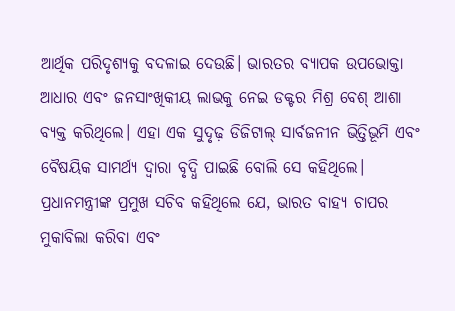ଆର୍ଥିକ ପରିଦୃଶ୍ୟକୁ ବଦଳାଇ ଦେଉଛି। ଭାରତର ବ୍ୟାପକ ଉପଭୋକ୍ତା ଆଧାର ଏବଂ ଜନସାଂଖିକୀୟ ଲାଭକୁ ନେଇ ଡକ୍ଟର ମିଶ୍ର ବେଶ୍‌ ଆଶା ବ୍ୟକ୍ତ କରିଥିଲେ। ଏହା ଏକ ସୁଦୃଢ଼ ଡିଜିଟାଲ୍ ସାର୍ବଜନୀନ ଭିତ୍ତିଭୂମି ଏବଂ ବୈଷୟିକ ସାମର୍ଥ୍ୟ ଦ୍ୱାରା ବୃଦ୍ଧି ପାଇଛି ବୋଲି ସେ କହିଥିଲେ। ପ୍ରଧାନମନ୍ତ୍ରୀଙ୍କ ପ୍ରମୁଖ ସଚିବ କହିଥିଲେ ଯେ, ଭାରତ ବାହ୍ୟ ଚାପର ମୁକାବିଲା କରିବା ଏବଂ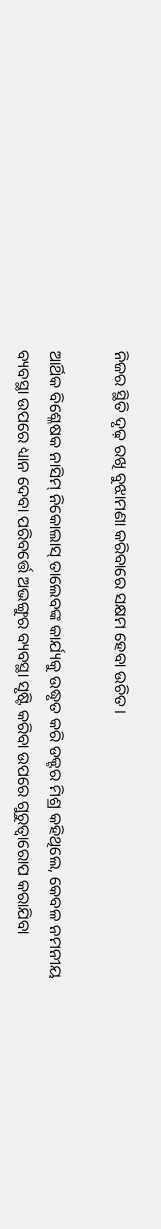ନିଜର ସ୍ଥିତି ଦୃଢ଼ ରଖି ବୁଝାମଣା କରିବାରେ ସକ୍ଷମ ହେବା ଉଚିତ।

ଆର୍ଥିକ ବିଶ୍ଳେଷକ ନାସିମ୍ ନିକୋଲାସ୍ ତାଲେବଙ୍କ କାର୍ଯ୍ୟକୁ ଉଦ୍ଧୃତ କରି ଡକ୍ଟର ମିଶ୍ର କହିଥିଲେ, କେବଳ ନମନୀୟ ବ୍ୟବସ୍ଥା ଉପରେ ଧ୍ୟାନ ଦେବା ପରିବର୍ତ୍ତେ ଅଭଙ୍ଗୁର ବ୍ୟବସ୍ଥା ସୃଷ୍ଟି କରିବା ଉପରେ ଗୁରୁତ୍ୱାରୋପ କରାଯିବା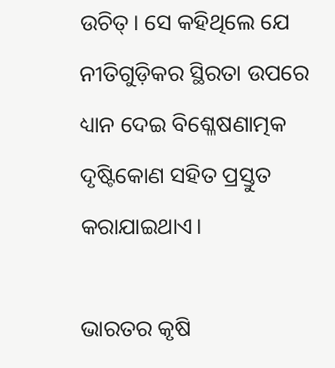ଉଚିତ୍‌। ସେ କହିଥିଲେ ଯେ ନୀତିଗୁଡ଼ିକର ସ୍ଥିରତା ଉପରେ ଧ୍ୟାନ ଦେଇ ବିଶ୍ଳେଷଣାତ୍ମକ ଦୃଷ୍ଟିକୋଣ ସହିତ ପ୍ରସ୍ତୁତ କରାଯାଇଥାଏ।

ଭାରତର କୃଷି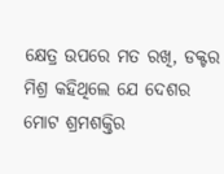କ୍ଷେତ୍ର ଉପରେ ମତ ରଖି, ଡକ୍ଟର ମିଶ୍ର କହିଥିଲେ ଯେ ଦେଶର ମୋଟ ଶ୍ରମଶକ୍ତିର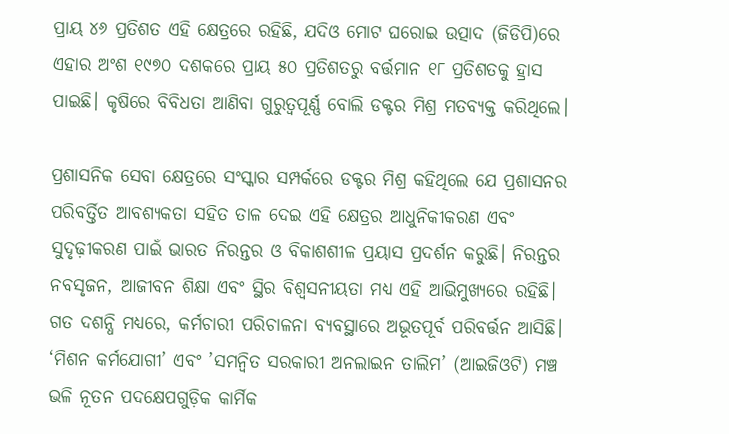ପ୍ରାୟ ୪୬ ପ୍ରତିଶତ ଏହି କ୍ଷେତ୍ରରେ ରହିଛି, ଯଦିଓ ମୋଟ ଘରୋଇ ଉତ୍ପାଦ (ଜିଡିପି)ରେ ଏହାର ଅଂଶ ୧୯୭୦ ଦଶକରେ ପ୍ରାୟ ୫୦ ପ୍ରତିଶତରୁ ବର୍ତ୍ତମାନ ୧୮ ପ୍ରତିଶତକୁ ହ୍ରାସ ପାଇଛି। କୃଷିରେ ବିବିଧତା ଆଣିବା ଗୁରୁତ୍ୱପୂର୍ଣ୍ଣ ବୋଲି ଡକ୍ଟର ମିଶ୍ର ମତବ୍ୟକ୍ତ କରିଥିଲେ।

ପ୍ରଶାସନିକ ସେବା କ୍ଷେତ୍ରରେ ସଂସ୍କାର ସମ୍ପର୍କରେ ଡକ୍ଟର ମିଶ୍ର କହିଥିଲେ ଯେ ପ୍ରଶାସନର ପରିବର୍ତ୍ତିତ ଆବଶ୍ୟକତା ସହିତ ତାଳ ଦେଇ ଏହି କ୍ଷେତ୍ରର ଆଧୁନିକୀକରଣ ଏବଂ ସୁଦୃଢ଼ୀକରଣ ପାଇଁ ଭାରତ ନିରନ୍ତର ଓ ବିକାଶଶୀଳ ପ୍ରୟାସ ପ୍ରଦର୍ଶନ କରୁଛି। ନିରନ୍ତର ନବସୃଜନ, ଆଜୀବନ ଶିକ୍ଷା ଏବଂ ସ୍ଥିର ବିଶ୍ୱସନୀୟତା ମଧ୍ୟ ଏହି ଆଭିମୁଖ୍ୟରେ ରହିଛି। ଗତ ଦଶନ୍ଧି ମଧ୍ୟରେ, କର୍ମଚାରୀ ପରିଚାଳନା ବ୍ୟବସ୍ଥାରେ ଅଭୂତପୂର୍ବ ପରିବର୍ତ୍ତନ ଆସିଛି। ‘ମିଶନ କର୍ମଯୋଗୀ’ ଏବଂ ’ସମନ୍ୱିତ ସରକାରୀ ଅନଲାଇନ ତାଲିମ’ (ଆଇଜିଓଟି) ମଞ୍ଚ ଭଳି ନୂତନ ପଦକ୍ଷେପଗୁଡ଼ିକ କାର୍ମିକ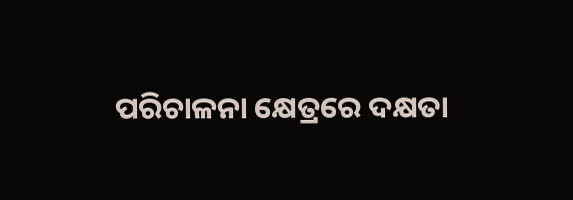ପରିଚାଳନା କ୍ଷେତ୍ରରେ ଦକ୍ଷତା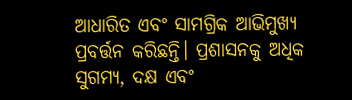ଆଧାରିତ ଏବଂ ସାମଗ୍ରିକ ଆଭିମୁଖ୍ୟ ପ୍ରବର୍ତ୍ତନ କରିଛନ୍ତି। ପ୍ରଶାସନକୁ ଅଧିକ ସୁଗମ୍ୟ, ଦକ୍ଷ ଏବଂ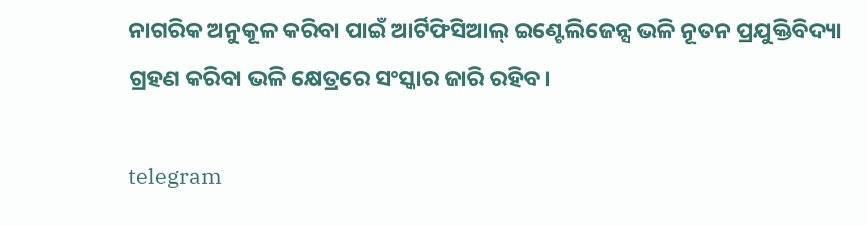ନାଗରିକ ଅନୁକୂଳ କରିବା ପାଇଁ ଆର୍ଟିଫିସିଆଲ୍ ଇଣ୍ଟେଲିଜେନ୍ସ ଭଳି ନୂତନ ପ୍ରଯୁକ୍ତିବିଦ୍ୟା ଗ୍ରହଣ କରିବା ଭଳି କ୍ଷେତ୍ରରେ ସଂସ୍କାର ଜାରି ରହିବ।

telegram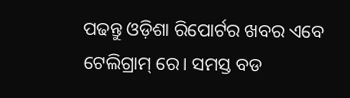ପଢନ୍ତୁ ଓଡ଼ିଶା ରିପୋର୍ଟର ଖବର ଏବେ ଟେଲିଗ୍ରାମ୍ ରେ। ସମସ୍ତ ବଡ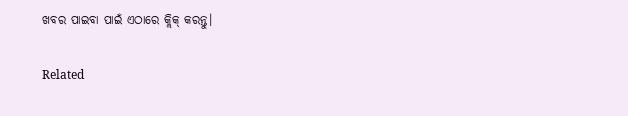ଖବର ପାଇବା ପାଇଁ ଏଠାରେ କ୍ଲିକ୍ କରନ୍ତୁ।

Related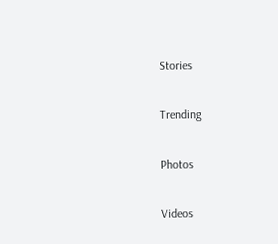Stories

Trending

Photos

Videos